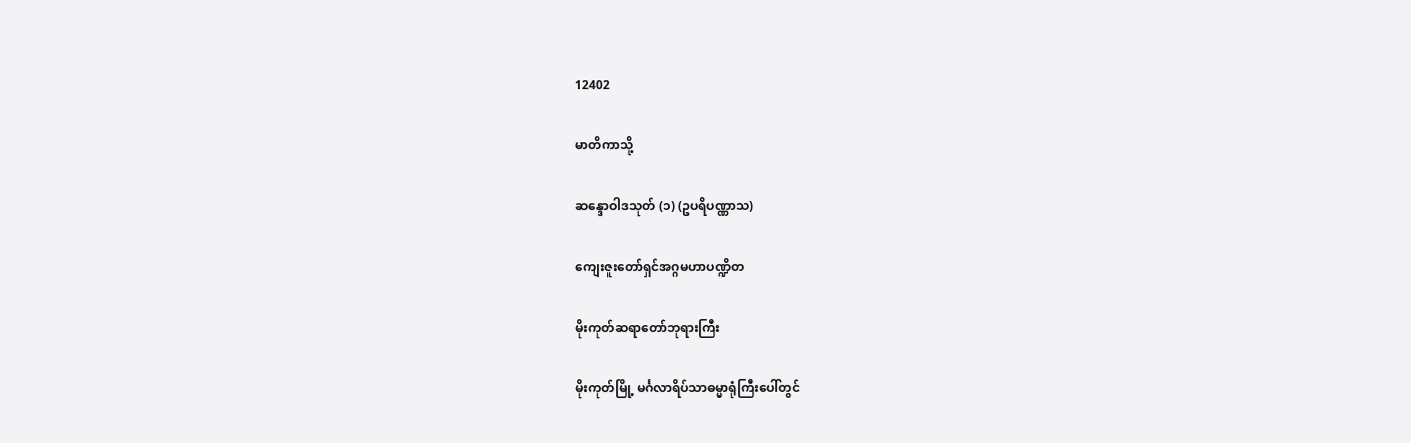12402

မာတိကာသို့

ဆန္ဒောဝါဒသုတ် (၁) (ဥပရိပဏ္ဏာသ)

ကျေးဇူးတော်ရှင်အဂ္ဂမဟာပဏ္ဍိတ

မိုးကုတ်ဆရာတော်ဘုရားကြီး

မိုးကုတ်မြို့ မင်္ဂလာရိပ်သာဓမ္မာရုံကြီးပေါ်တွင်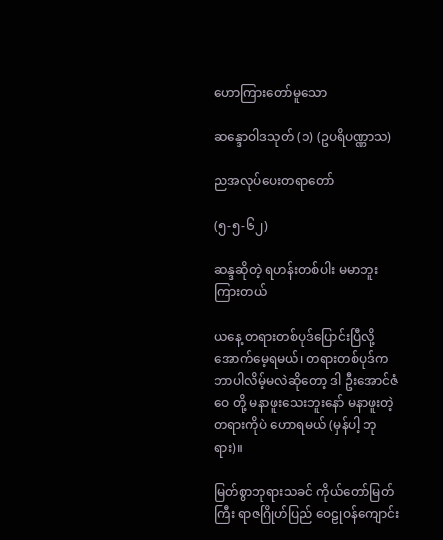ဟောကြားတော်မူသော

ဆန္ဒောဝါဒသုတ် (၁) (ဥပရိပဏ္ဏာသ)

ညအလုပ်ပေးတရာတော်

(၅-၅-၆၂)

ဆန္ဒဆိုတဲ့ ရဟန်းတစ်ပါး မမာဘူး ကြားတယ်

ယနေ့ တရားတစ်ပုဒ်ပြောင်းပြီလို့ အောက်မေ့ရမယ်၊ တရားတစ်ပုဒ်က ဘာပါလိမ့်မလဲဆိုတော့ ဒါ ဦးအောင်ဇံဝေ တို့ မနာဖူးသေးဘူးနော် မနာဖူးတဲ့ တရားကိုပဲ ဟောရမယ် (မှန်ပါ့ ဘုရား)။

မြတ်စွာဘုရားသခင် ကိုယ်တော်မြတ်ကြီး ရာဇဂြိုဟ်ပြည် ဝေဠုဝန်ကျောင်း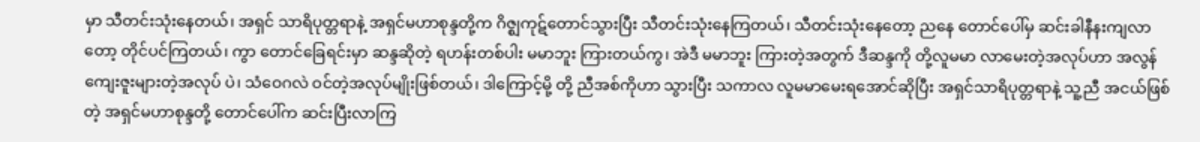မှာ သီတင်းသုံးနေတယ်၊ အရှင် သာရိပုတ္တရာနဲ့ အရှင်မဟာစုန္ဒတို့က ဂိဇ္ဈကုဋ်တောင်သွားပြီး သီတင်းသုံးနေကြတယ်၊ သီတင်းသုံးနေတော့ ညနေ တောင်ပေါ်မှ ဆင်းခါနီနးကျလာတော့ တိုင်ပင်ကြတယ်၊ ကွာ တောင်ခြေရင်းမှာ ဆန္ဒဆိုတဲ့ ရဟန်းတစ်ပါး မမာဘူး ကြားတယ်ကွ၊ အဲဒီ မမာဘူး ကြားတဲ့အတွက် ဒီဆန္ဒကို တို့လူမမာ လာမေးတဲ့အလုပ်ဟာ အလွန်ကျေးဇူးများတဲ့အလုပ် ပဲ၊ သံဝေဂလဲ ဝင်တဲ့အလုပ်မျိုးဖြစ်တယ်၊ ဒါကြောင့်မို့ တို့ ညီအစ်ကိုဟာ သွားပြီး သကာလ လူမမာမေးရအောင်ဆိုပြီး အရှင်သာရိပုတ္တရာနဲ့ သူ့ညီ အငယ်ဖြစ်တဲ့ အရှင်မဟာစုန္ဒတို့ တောင်ပေါ်က ဆင်းပြီးလာကြ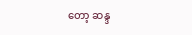တော့ ဆန္ဒ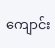ကျောင်း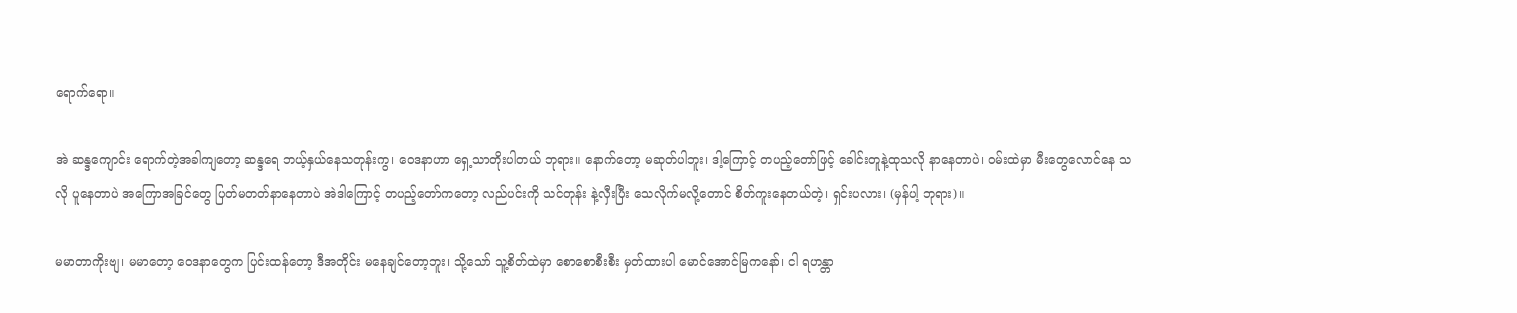ရောက်ရော။

အဲ ဆန္ဒကျောင်း ရောက်တဲ့အခါကျတော့ ဆန္ဒရေ ဘယ့်နှယ်နေသတုန်းကွ၊ ဝေဒနာဟာ ရှေ့သာတိုးပါတယ် ဘုရား။ နောက်တော့ မဆုတ်ပါဘူး၊ ဒါ့ကြောင့် တပည့်တော်ဖြင့် ခေါင်းတူနဲ့ထုသလို နာနေတာပဲ၊ ဝမ်းထဲမှာ မီးတွေလောင်နေ သလို ပူနေတာပဲ အကြောအခြင်တွေ ပြတ်မတတ်နာနေတာပဲ အဲဒါကြောင့် တပည့်တော်ကတော့ လည်ပင်းကို သင်တုန်း နဲ့လှီးပြီး သေလိုက်မလို့တောင် စိတ်ကူးနေတယ်တဲ့၊ ရှင်းပလား၊ (မှန်ပါ့ ဘုရား)။

မမာတာကိုးဗျ၊ မမာတော့ ဝေဒနာတွေက ပြင်းထန်တော့ ဒီအတိုင်း မနေချင်တော့ဘူး၊ သို့သော် သူ့စိတ်ထဲမှာ စောစောစီးစီး မှတ်ထားပါ မောင်အောင်မြကနော်၊ ငါ ရဟန္တာ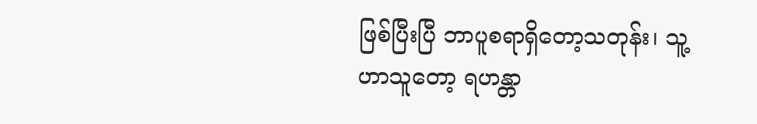ဖြစ်ပြီးပြီ ဘာပူစရာရှိတော့သတုန်း၊ သူ့ဟာသူတော့ ရဟန္တာ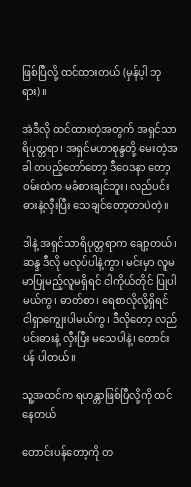ဖြစ်ပြီလို့ ထင်ထားတယ် (မှန်ပ့ါ ဘုရား)။

အဲဒီလို ထင်ထားတဲ့အတွက် အရှင်သာရိပုတ္တရာ၊ အရှင်မဟာစုန္ဒတို့ မေးတဲ့အခါ တပည့်တော်တော့ ဒီဝေဒနာ တော့ ဝမ်းထဲက မခံစားချင်ဘူး၊ လည်ပင်း ဓားနဲ့လှီးပြီး သေချင်တော့တာပဲတဲ့။

ဒါနဲ့ အရှင်သာရိပုတ္တရာက ချော့တယ်၊ ဆန္ဒ ဒီလို မလုပ်ပါနဲ့ကွာ၊ မင်းမှာ လူမမာပြုမည့်လူမရှိရင် ငါကိုယ်တိုင် ပြုပါမယ်ကွ၊ ဓာတ်စာ၊ ရေစာလိုလို့ရှိရင် ငါရှာကျွေးပါမယ်ကွ၊ ဒီလိုတော့ လည်ပင်းဓားနဲ့ လှီးပြီး မသေပါနဲ့၊ တောင်းပန် ပါတယ်။

သူ့အထင်က ရဟန္တာဖြစ်ပြီလို့ကို ထင်နေတယ်

တောင်းပန်တော့ကို တ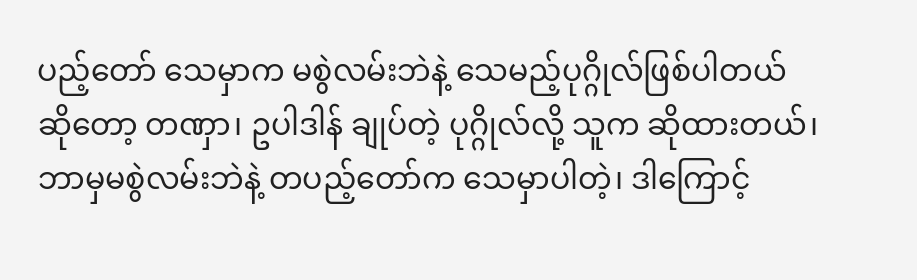ပည့်တော် သေမှာက မစွဲလမ်းဘဲနဲ့ သေမည့်ပုဂ္ဂိုလ်ဖြစ်ပါတယ်ဆိုတော့ တဏှာ၊ ဥပါဒါန် ချုပ်တဲ့ ပုဂ္ဂိုလ်လို့ သူက ဆိုထားတယ်၊ ဘာမှမစွဲလမ်းဘဲနဲ့ တပည့်တော်က သေမှာပါတဲ့၊ ဒါကြောင့်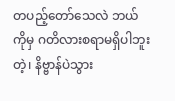တပည့်တော်သေလဲ ဘယ်ကိုမှ ဂတိလားစရာမရှိပါဘူးတဲ့၊ နိဗ္ဗာန်ပဲသွား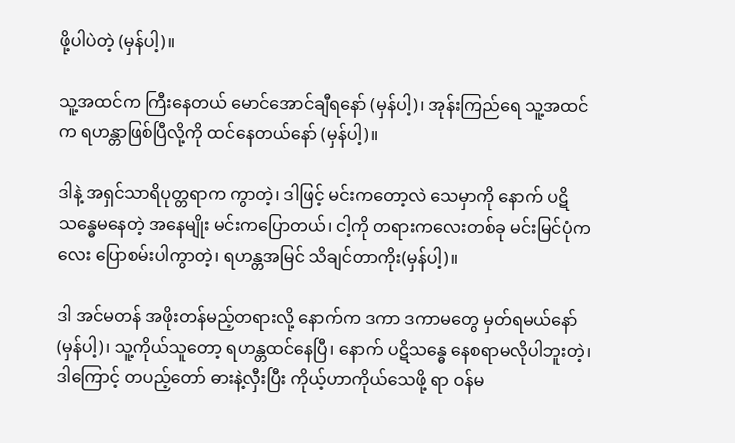ဖို့ပါပဲတဲ့ (မှန်ပါ့)။

သူ့အထင်က ကြီးနေတယ် မောင်အောင်ချီရနော် (မှန်ပါ့)၊ အုန်းကြည်ရေ သူ့အထင်က ရဟန္တာဖြစ်ပြီလို့ကို ထင်နေတယ်နော် (မှန်ပါ့)။

ဒါနဲ့ အရှင်သာရိပုတ္တရာက ကွာတဲ့၊ ဒါဖြင့် မင်းကတော့လဲ သေမှာကို နောက် ပဋိသန္ဓေမနေတဲ့ အနေမျိုး မင်းကပြောတယ်၊ ငါ့ကို တရားကလေးတစ်ခု မင်းမြင်ပုံကလေး ပြောစမ်းပါကွာတဲ့၊ ရဟန္တအမြင် သိချင်တာကိုး(မှန်ပါ့)။

ဒါ အင်မတန် အဖိုးတန်မည့်တရားလို့ နောက်က ဒကာ ဒကာမတွေ မှတ်ရမယ်နော် (မှန်ပါ့)၊ သူ့ကိုယ်သူတော့ ရဟန္တထင်နေပြီ၊ နောက် ပဋိသန္ဓေ နေစရာမလိုပါဘူးတဲ့၊ ဒါကြောင့် တပည့်တော် ဓားနဲ့လှီးပြီး ကိုယ့်ဟာကိုယ်သေဖို့ ရာ ဝန်မ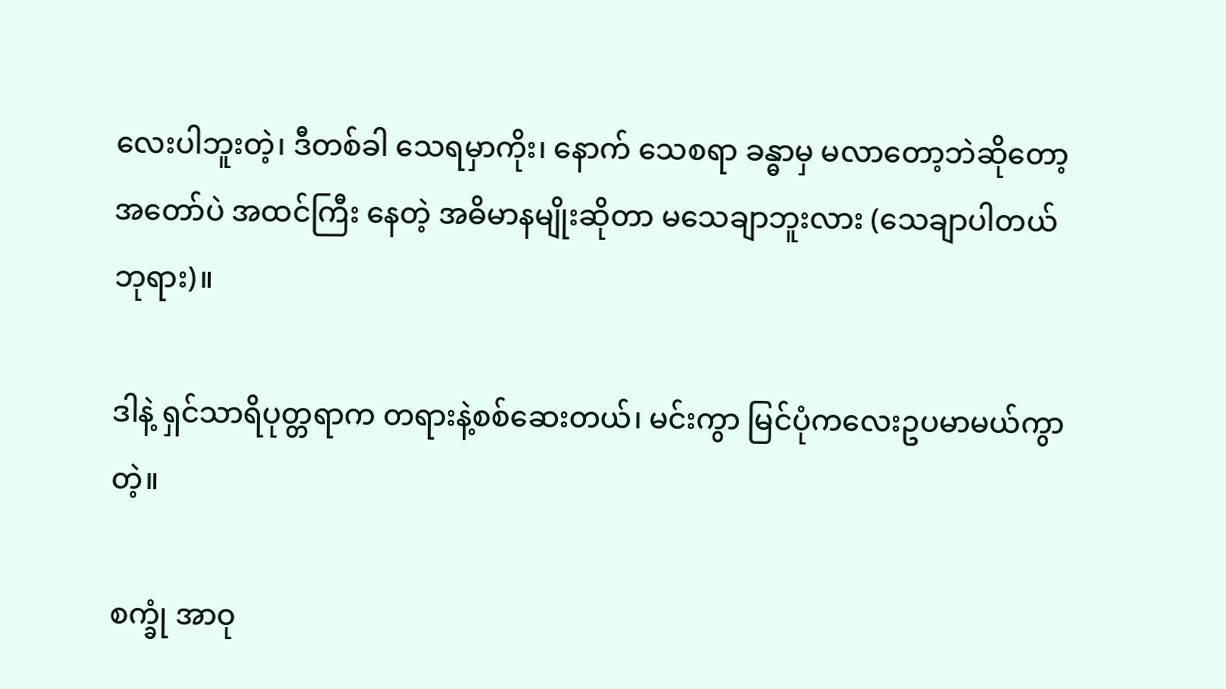လေးပါဘူးတဲ့၊ ဒီတစ်ခါ သေရမှာကိုး၊ နောက် သေစရာ ခန္ဓာမှ မလာတော့ဘဲဆိုတော့ အတော်ပဲ အထင်ကြီး နေတဲ့ အဓိမာနမျိုးဆိုတာ မသေချာဘူးလား (သေချာပါတယ် ဘုရား)။

ဒါနဲ့ ရှင်သာရိပုတ္တရာက တရားနဲ့စစ်ဆေးတယ်၊ မင်းကွာ မြင်ပုံကလေးဥပမာမယ်ကွာတဲ့။

စက္ခုံ အာဝု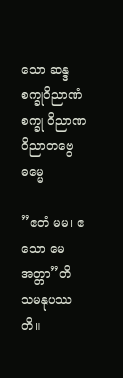သော ဆန္ဒ စက္ခုဝိညာဏံ စက္ခု ဝိညာဏ ဝိညာတဗွေ ဓမ္မေ

”ဧတံ မမ၊ ဧသော မေ အတ္တာ”တိ သမနုပဿတိ။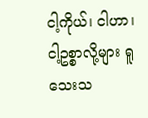ငါ့ကိုယ်၊ ငါဟာ၊ ငါ့ဥစ္စာလို့များ ရူသေးသ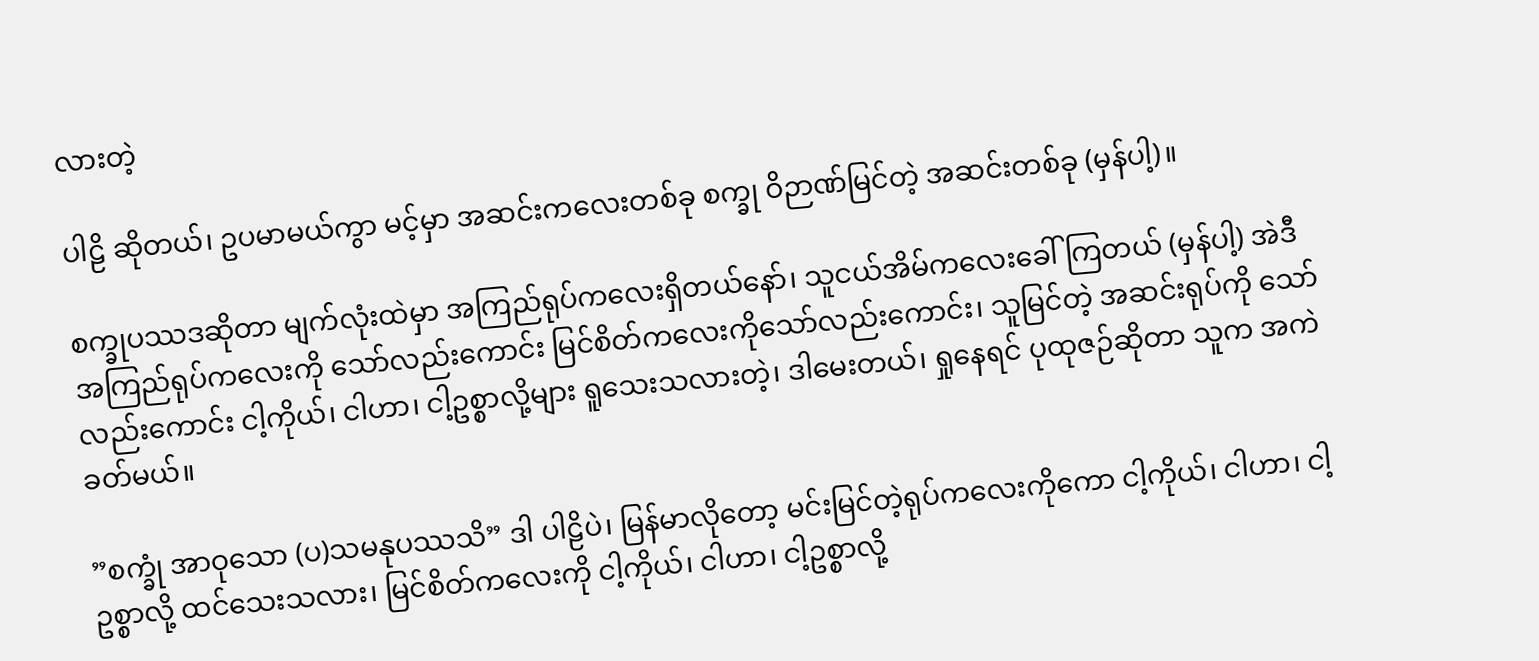လားတဲ့

ပါဠိ ဆိုတယ်၊ ဥပမာမယ်ကွာ မင့်မှာ အဆင်းကလေးတစ်ခု စက္ခု ဝိဉာဏ်မြင်တဲ့ အဆင်းတစ်ခု (မှန်ပါ့)။

စက္ခုပဿဒဆိုတာ မျက်လုံးထဲမှာ အကြည်ရုပ်ကလေးရှိတယ်နော်၊ သူငယ်အိမ်ကလေးခေါ်ကြတယ် (မှန်ပါ့) အဲဒီ အကြည်ရုပ်ကလေးကို သော်လည်းကောင်း မြင်စိတ်ကလေးကိုသော်လည်းကောင်း၊ သူမြင်တဲ့ အဆင်းရုပ်ကို သော်လည်းကောင်း ငါ့ကိုယ်၊ ငါဟာ၊ ငါ့ဥစ္စာလို့များ ရူသေးသလားတဲ့၊ ဒါမေးတယ်၊ ရှုနေရင် ပုထုဇဉ်ဆိုတာ သူက အကဲခတ်မယ်။

”စက္ခုံ အာဝုသော (ပ)သမနုပဿသိ” ဒါ ပါဠိပဲ၊ မြန်မာလိုတော့ မင်းမြင်တဲ့ရုပ်ကလေးကိုကော ငါ့ကိုယ်၊ ငါဟာ၊ ငါ့ဥစ္စာလို့ ထင်သေးသလား၊ မြင်စိတ်ကလေးကို ငါ့ကိုယ်၊ ငါဟာ၊ ငါ့ဥစ္စာလို့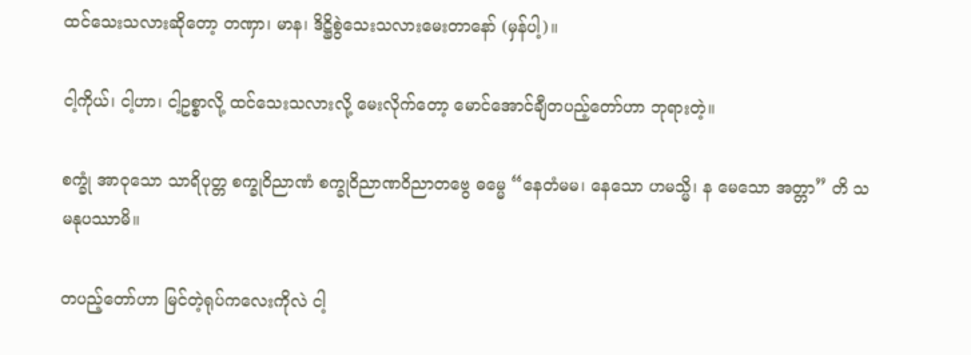ထင်သေးသလားဆိုတော့ တဏှာ၊ မာန၊ ဒိဋ္ဌိစွဲသေးသလားမေးတာနော် (မှန်ပါ့)။

ငါ့ကိုယ်၊ ငါ့ဟာ၊ ငါ့ဥစ္စာလို့ ထင်သေးသလားလို့ မေးလိုက်တော့ မောင်အောင်ချီတပည့်တော်ဟာ ဘုရားတဲ့။

စက္ခုံ အာဝုသော သာရိပုတ္တ စက္ခုဝိညာဏံ စက္ခုဝိညာဏဝိညာတဗွေ ဓမ္မေ “နေတံမမ၊ နေသော ဟမသ္မိ၊ န မေသော အတ္တာ” တိ သမနုပဿာမိ။

တပည့်တော်ဟာ မြင်တဲ့ရုပ်ကလေးကိုလဲ ငါ့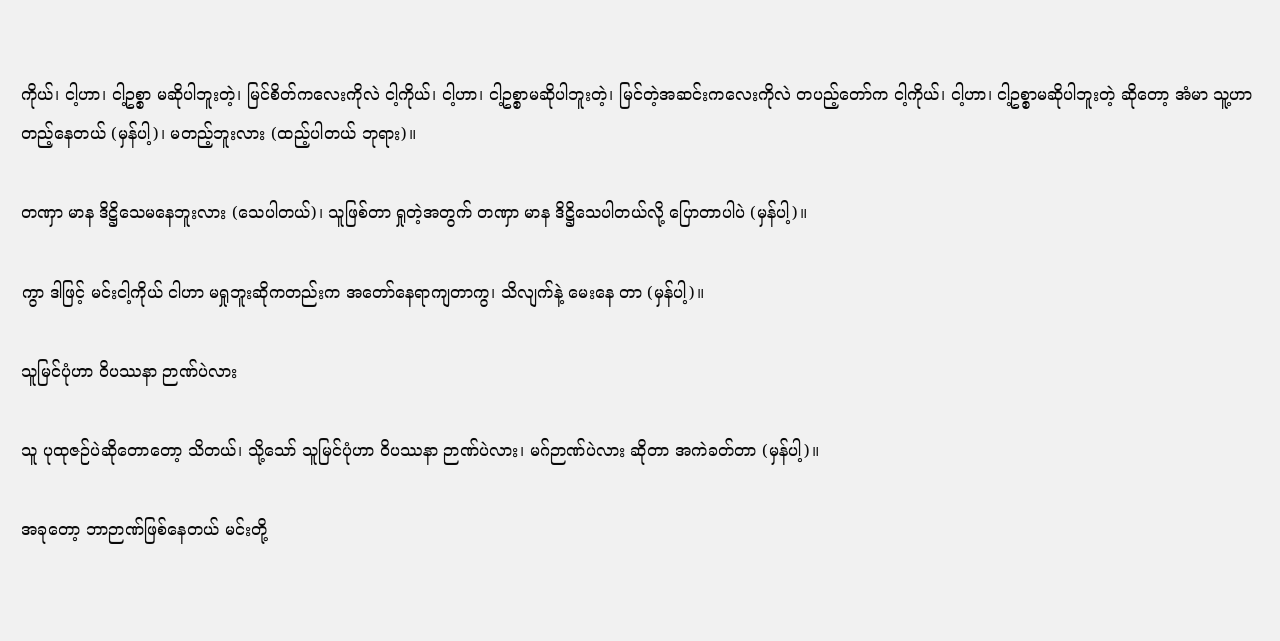ကိုယ်၊ ငါ့ဟာ၊ ငါ့ဥစ္စာ မဆိုပါဘူးတဲ့၊ မြင်စိတ်ကလေးကိုလဲ ငါ့ကိုယ်၊ ငါ့ဟာ၊ ငါ့ဥစ္စာမဆိုပါဘူးတဲ့၊ မြင်တဲ့အဆင်းကလေးကိုလဲ တပည့်တော်က ငါ့ကိုယ်၊ ငါ့ဟာ၊ ငါ့ဥစ္စာမဆိုပါဘူးတဲ့ ဆိုတော့ အံမာ သူ့ဟာတည့်နေတယ် (မှန်ပါ့)၊ မတည့်ဘူးလား (ထည့်ပါတယ် ဘုရား)။

တဏှာ မာန ဒိဋ္ဌိသေမနေဘူးလား (သေပါတယ်)၊ သူဖြစ်တာ ရှုတဲ့အတွက် တဏှာ မာန ဒိဋ္ဌိသေပါတယ်လို့ ပြောတာပါပဲ (မှန်ပါ့)။

ကွာ ဒါဖြင့် မင်းငါ့ကိုယ် ငါဟာ မရှုဘူးဆိုကတည်းက အတော်နေရာကျတာကွ၊ သိလျက်နဲ့ မေးနေ တာ (မှန်ပါ့)။

သူမြင်ပုံဟာ ဝိပဿနာ ဉာဏ်ပဲလား

သူ ပုထုဇဉ်ပဲဆိုတောတော့ သိတယ်၊ သို့သော် သူမြင်ပုံဟာ ဝိပဿနာ ဉာဏ်ပဲလား၊ မဂ်ဉာဏ်ပဲလား ဆိုတာ အကဲခတ်တာ (မှန်ပါ့)။

အခုတော့ ဘာဉာဏ်ဖြစ်နေတယ် မင်းတို့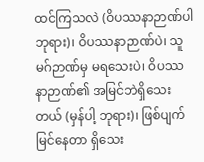ထင်ကြသလဲ (ဝိပဿနာဉာဏ်ပါ ဘုရား)၊ ဝိပဿနာဉာဏ်ပဲ၊ သူ မဂ်ဉာဏ်မှ မရသေးပဲ၊ ဝိပဿနာဉာဏ်၏ အမြင်ဘဲရှိသေးတယ် (မှန်ပါ့ ဘုရား)၊ ဖြစ်ပျက် မြင်နေတာ ရှိသေး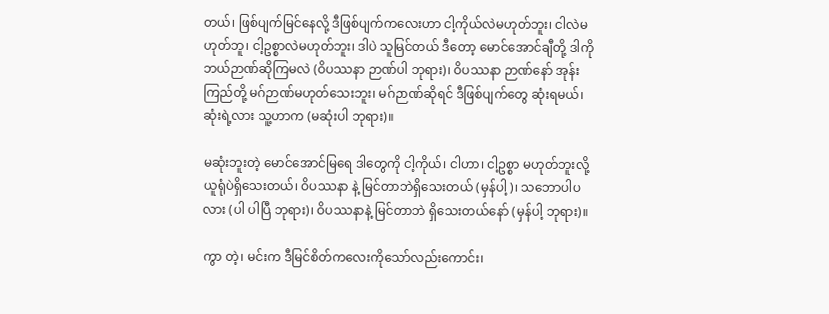တယ်၊ ဖြစ်ပျက်မြင်နေလို့ ဒီဖြစ်ပျက်ကလေးဟာ ငါ့ကိုယ်လဲမဟုတ်ဘူး၊ ငါလဲမဟုတ်ဘူ၊ ငါ့ဥစ္စာလဲမဟုတ်ဘူး၊ ဒါပဲ သူမြင်တယ် ဒီတော့ မောင်အောင်ချီတို့ ဒါကို ဘယ်ဉာဏ်ဆိုကြမလဲ (ဝိပဿနာ ဉာဏ်ပါ ဘုရား)၊ ဝိပဿနာ ဉာဏ်နော် အုန်းကြည်တို့ မဂ်ဉာဏ်မဟုတ်သေးဘူး၊ မဂ်ဉာဏ်ဆိုရင် ဒီဖြစ်ပျက်တွေ ဆုံးရမယ်၊ ဆုံးရဲ့လား သူ့ဟာက (မဆုံးပါ ဘုရား)။

မဆုံးဘူးတဲ့ မောင်အောင်မြရေ ဒါတွေကို ငါ့ကိုယ်၊ ငါဟာ၊ ငါ့ဥစ္စာ မဟုတ်ဘူးလို့ ယူရုံပဲရှိသေးတယ်၊ ဝိပဿနာ နဲ့ မြင်တာဘဲရှိသေးတယ် (မှန်ပါ့)၊ သဘောပါပလား (ပါ ပါပြီ ဘုရား)၊ ဝိပဿနာနဲ့ မြင်တာဘဲ ရှိသေးတယ်နော် (မှန်ပါ့ ဘုရား)။

ကွာ တဲ့၊ မင်းက ဒီမြင်စိတ်ကလေးကိုသော်လည်းကောင်း၊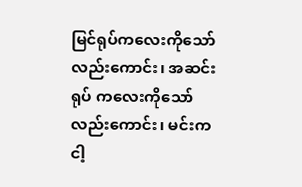မြင်ရုပ်ကလေးကိုသော်လည်းကောင်း၊ အဆင်းရုပ် ကလေးကိုသော်လည်းကောင်း၊ မင်းကငါ့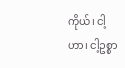ကိုယ်၊ ငါ့ဟာ၊ ငါ့ဥစ္စာ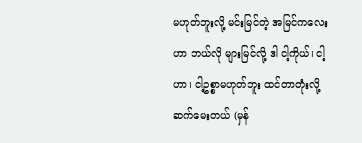မဟုတ်ဘူးလို့ မင်းမြင်တဲ့ အမြင်ကလေးဟာ ဘယ်လို များမြင်လို့ ဒါ ငါ့ကိုယ်၊ ငါ့ဟာ၊ ငါ့ဥစ္စာမဟုတ်ဘူး ထင်တာတုံးလို့ ဆက်မေးတယ် (မှန်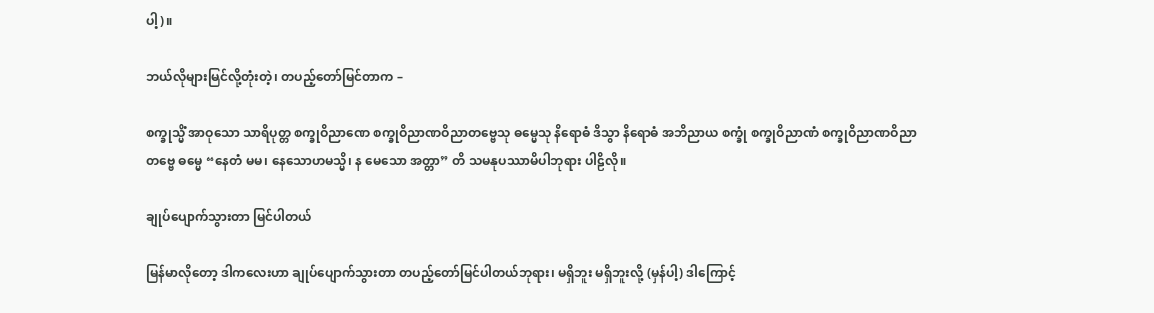ပါ့)။

ဘယ်လိုများမြင်လို့တုံးတဲ့၊ တပည့်တော်မြင်တာက –

စက္ခုသ္မိံ အာဝုသော သာရိပုတ္တ စက္ခုဝိညာဏေ စက္ခုဝိညာဏဝိညာတဗ္ဗေသု ဓမ္မေသု နိရောဓံ ဒိသွာ နိရောဓံ အဘိညာယ စက္ခုံ စက္ခုဝိညာဏံ စက္ခုဝိညာဏဝိညာတဗ္ဗေ ဓမ္မေ “နေတံ မမ၊ နေသောဟမသ္မိ၊ န မေသော အတ္တာ” တိ သမနုပဿာမိပါဘုရား ပါဠိလို။

ချုပ်ပျောက်သွားတာ မြင်ပါတယ်

မြန်မာလိုတော့ ဒါကလေးဟာ ချုပ်ပျောက်သွားတာ တပည့်တော်မြင်ပါတယ်ဘုရား၊ မရှိဘူး မရှိဘူးလို့ (မှန်ပါ့) ဒါကြောင့်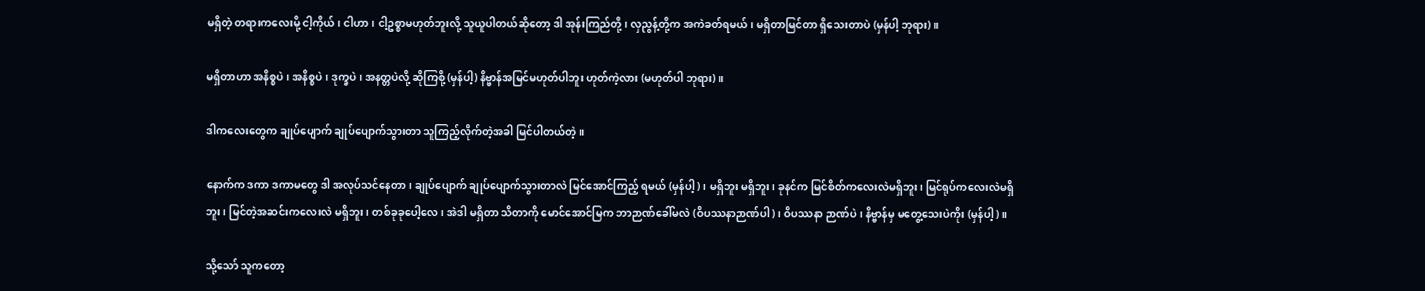မရှိတဲ့ တရားကလေးမို့ ငါ့ကိုယ်၊ ငါဟာ၊ ငါ့ဥစ္စာမဟုတ်ဘူးလို့ သူယူပါတယ်ဆိုတော့ ဒါ အုန်းကြည်တို့၊ လှညွန့်တို့က အကဲခတ်ရမယ်၊ မရှိတာမြင်တာ ရှိသေးတာပဲ (မှန်ပါ့ ဘုရား)။

မရှိတာဟာ အနိစ္စပဲ၊ အနိစ္စပဲ၊ ဒုက္ခပဲ၊ အနတ္တပဲလို့ ဆိုကြစို့ (မှန်ပါ့) နိဗ္ဗာန်အမြင်မဟုတ်ပါဘူး ဟုတ်ကဲ့လား (မဟုတ်ပါ ဘုရား)။

ဒါကလေးတွေက ချုပ်ပျောက် ချုပ်ပျောက်သွားတာ သူကြည့်လိုက်တဲ့အခါ မြင်ပါတယ်တဲ့။

နောက်က ဒကာ ဒကာမတွေ ဒါ အလုပ်သင်နေတာ၊ ချုပ်ပျောက် ချုပ်ပျောက်သွားတာလဲ မြင်အောင်ကြည့် ရမယ် (မှန်ပါ့)၊ မရှိဘူး မရှိဘူး၊ ခုနင်က မြင်စိတ်ကလေးလဲမရှိဘူး၊ မြင်ရုပ်ကလေးလဲမရှိဘူး၊ မြင်တဲ့အဆင်းကလေးလဲ မရှိဘူး၊ တစ်ခုခုပေါ့လေ၊ အဲဒါ မရှိတာ သိတာကို မောင်အောင်မြက ဘာဉာဏ်ခေါ်မလဲ (ဝိပဿနာဉာဏ်ပါ)၊ ဝိပဿနာ ဉာဏ်ပဲ၊ နိဗ္ဗာန်မှ မတွေ့သေးပဲကိုး (မှန်ပါ့)။

သို့သော် သူကတော့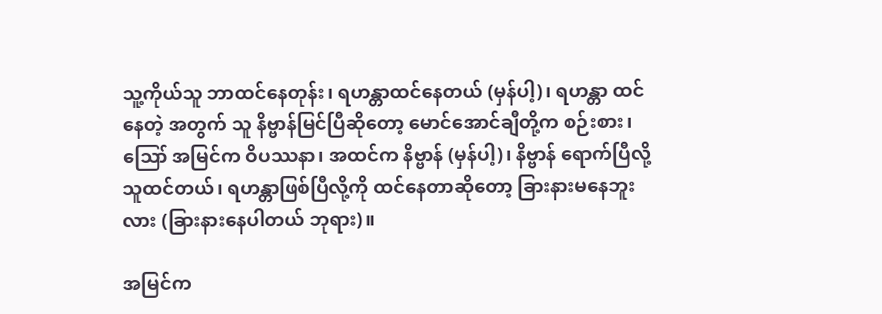သူ့ကိုယ်သူ ဘာထင်နေတုန်း၊ ရဟန္တာထင်နေတယ် (မှန်ပါ့)၊ ရဟန္တာ ထင်နေတဲ့ အတွက် သူ နိဗ္ဗာန်မြင်ပြီဆိုတော့ မောင်အောင်ချီတို့က စဉ်းစား၊ ဪ အမြင်က ဝိပဿနာ၊ အထင်က နိဗ္ဗာန် (မှန်ပါ့)၊ နိဗ္ဗာန် ရောက်ပြီလို့ သူထင်တယ်၊ ရဟန္တာဖြစ်ပြီလို့ကို ထင်နေတာဆိုတော့ ခြားနားမနေဘူးလား (ခြားနားနေပါတယ် ဘုရား)။

အမြင်က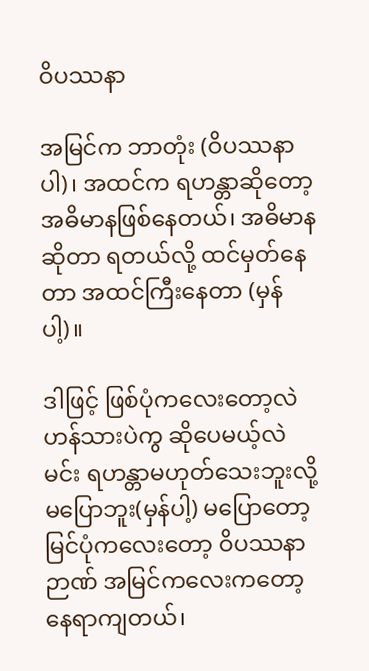ဝိပဿနာ

အမြင်က ဘာတုံး (ဝိပဿနာပါ)၊ အထင်က ရဟန္တာဆိုတော့ အဓိမာနဖြစ်နေတယ်၊ အဓိမာနဆိုတာ ရတယ်လို့ ထင်မှတ်နေတာ အထင်ကြီးနေတာ (မှန်ပါ့)။

ဒါဖြင့် ဖြစ်ပုံကလေးတော့လဲ ဟန်သားပဲကွ ဆိုပေမယ့်လဲ မင်း ရဟန္တာမဟုတ်သေးဘူးလို့ မပြောဘူး(မှန်ပါ့) မပြောတော့ မြင်ပုံကလေးတော့ ဝိပဿနာဉာဏ် အမြင်ကလေးကတော့ နေရာကျတယ်၊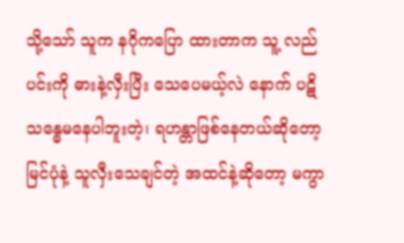သို့သော် သူက နဂိုကပြော ထားတာက သူ့ လည်ပင်းကို ဓားနဲ့လှီးပြီး သေပေမယ့်လဲ နောက် ပဋိသန္ဓေမနေပါဘူးတဲ့၊ ရဟန္တာဖြစ်နေတယ်ဆိုတော့ မြင်ပုံနဲ့ သူလှီးသေချင်တဲ့ အထင်နဲ့ဆိုတော့ မကွာ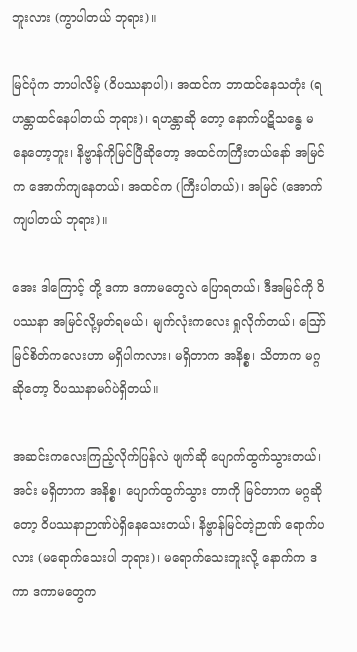ဘူးလား (ကွာပါတယ် ဘုရား)။

မြင်ပုံက ဘာပါလိမ့် (ဝိပဿနာပါ)၊ အထင်က ဘာထင်နေသတုံး (ရဟန္တာထင်နေပါတယ် ဘုရား)၊ ရဟန္တာဆို တော့ နောက်ပဋိသန္ဓေ မနေတော့ဘူး၊ နိဗ္ဗာန်ကိုမြင်ပြီဆိုတော့ အထင်ကကြီးတယ်နော် အမြင်က အောက်ကျနေတယ်၊ အထင်က (ကြီးပါတယ်)၊ အမြင် (အောက်ကျပါတယ် ဘုရား)။

အေး ဒါကြောင့် တို့ ဒကာ ဒကာမတွေလဲ ပြောရတယ်၊ ဒီအမြင်ကို ဝိပဿနာ အမြင်လို့မှတ်ရမယ်၊ မျက်လုံးကလေး ရှုလိုက်တယ်၊ ဪ မြင်စိတ်ကလေးဟာ မရှိပါကလား၊ မရှိတာက အနိစ္စ၊ သိတာက မဂ္ဂဆိုတော့ ဝိပဿနာမဂ်ပဲရှိတယ်။

အဆင်းကလေးကြည့်လိုက်ပြန်လဲ ဖျက်ဆို ပျောက်ထွက်သွားတယ်၊ အင်း မရှိတာက အနိစ္စ၊ ပျောက်ထွက်သွား တာကို မြင်တာက မဂ္ဂဆိုတော့ ဝိပဿနာဉာဏ်ပဲရှိနေသေးတယ်၊ နိဗ္ဗာန်မြင်တဲ့ဉာဏ် ရောက်ပလား (မရောက်သေးပါ ဘုရား)၊ မရောက်သေးဘူးလို့ နောက်က ဒကာ ဒကာမတွေက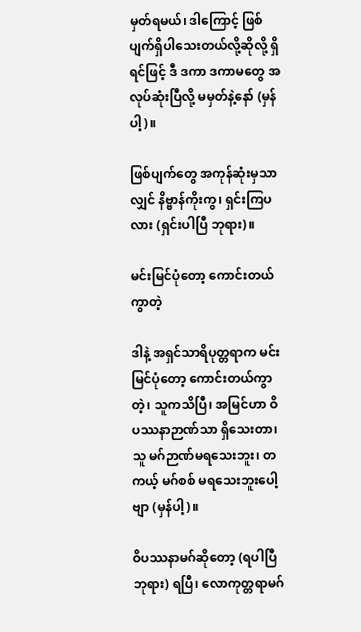မှတ်ရမယ်၊ ဒါကြောင့် ဖြစ်ပျက်ရှိပါသေးတယ်လို့ဆိုလို့ ရှိရင်ဖြင့် ဒီ ဒကာ ဒကာမတွေ အလုပ်ဆုံးပြီလို့ မမှတ်နဲ့နော် (မှန်ပါ့)။

ဖြစ်ပျက်တွေ အကုန်ဆုံးမှသာလျှင် နိဗ္ဗာန်ကိုးကွ၊ ရှင်းကြပလား (ရှင်းပါပြီ ဘုရား)။

မင်းမြင်ပုံတော့ ကောင်းတယ်ကွာတဲ့

ဒါနဲ့ အရှင်သာရိပုတ္တရာက မင်းမြင်ပုံတော့ ကောင်းတယ်ကွာတဲ့၊ သူကသိပြီ၊ အမြင်ဟာ ဝိပဿနာဉာဏ်သာ ရှိသေးတာ၊ သူ မဂ်ဉာဏ်မရသေးဘူး၊ တကယ့် မဂ်စစ် မရသေးဘူးပေါ့ဗျာ (မှန်ပါ့)။

ဝိပဿနာမဂ်ဆိုတော့ (ရပါပြီ ဘုရား) ရပြီ၊ လောကုတ္တရာမဂ်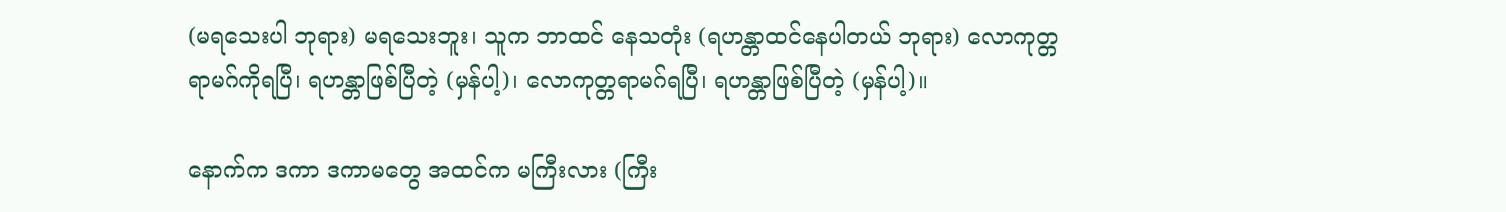(မရသေးပါ ဘုရား) မရသေးဘူး၊ သူက ဘာထင် နေသတုံး (ရဟန္တာထင်နေပါတယ် ဘုရား) လောကုတ္တရာမဂ်ကိုရပြီ၊ ရဟန္တာဖြစ်ပြီတဲ့ (မှန်ပါ့)၊ လောကုတ္တရာမဂ်ရပြီ၊ ရဟန္တာဖြစ်ပြီတဲ့ (မှန်ပါ့)။

နောက်က ဒကာ ဒကာမတွေ အထင်က မကြီးလား (ကြီး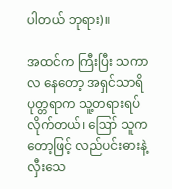ပါတယ် ဘုရား)။

အထင်က ကြီးပြီး သကာလ နေတော့ အရှင်သာရိပုတ္တရာက သူ့တရားရပ်လိုက်တယ်၊ ဪ သူကတော့ဖြင့် လည်ပင်းဓားနဲ့လှီးသေ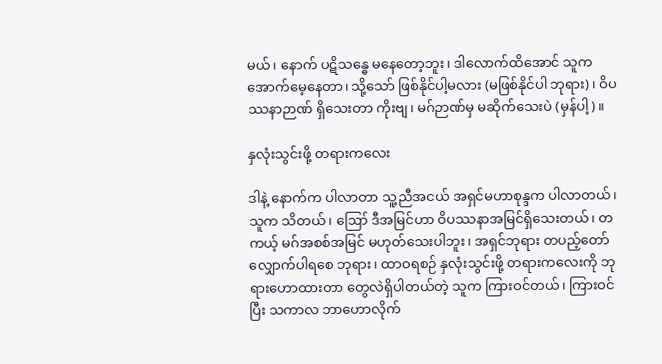မယ်၊ နောက် ပဋိသန္ဓေ မနေတော့ဘူး၊ ဒါလောက်ထိအောင် သူကအောက်မေ့နေတာ၊ သို့သော် ဖြစ်နိုင်ပါ့မလား (မဖြစ်နိုင်ပါ ဘုရား)၊ ဝိပဿနာဉာဏ် ရှိသေးတာ ကိုးဗျ၊ မဂ်ဉာဏ်မှ မဆိုက်သေးပဲ (မှန်ပါ့)။

နှလုံးသွင်းဖို့ တရားကလေး

ဒါနဲ့ နောက်က ပါလာတာ သူ့ညီအငယ် အရှင်မဟာစုန္ဒက ပါလာတယ်၊ သူက သိတယ်၊ ဪ ဒီအမြင်ဟာ ဝိပဿနာအမြင်ရှိသေးတယ်၊ တကယ့် မဂ်အစစ်အမြင် မဟုတ်သေးပါဘူး၊ အရှင်ဘုရား တပည့်တော်လျှောက်ပါရစေ ဘုရား၊ ထာဝရစဉ် နှလုံးသွင်းဖို့ တရားကလေးကို ဘုရားဟောထားတာ တွေလဲရှိပါတယ်တဲ့ သူက ကြားဝင်တယ်၊ ကြားဝင်ပြီး သကာလ ဘာဟောလိုက်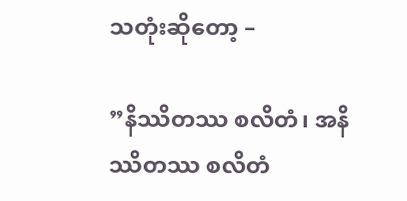သတုံးဆိုတော့ –

”နိဿိတဿ စလိတံ၊ အနိဿိတဿ စလိတံ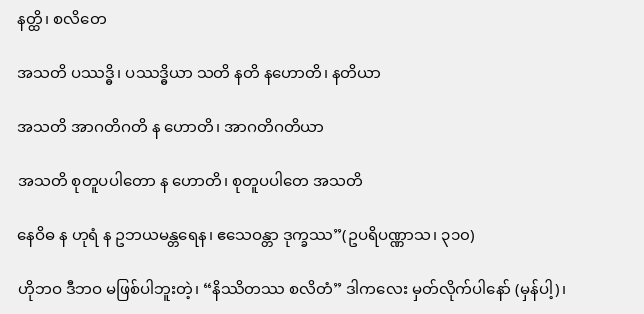နတ္ထိ၊ စလိတေ

အသတိ ပဿဒ္ဓိ၊ ပဿဒ္ဓိယာ သတိ နတိ နဟောတိ၊ နတိယာ

အသတိ အာဂတိဂတိ န ဟောတိ၊ အာဂတိဂတိယာ

အသတိ စုတူပပါတော န ဟောတိ၊ စုတူပပါတေ အသတိ

နေဝိဓ န ဟုရံ န ဥဘယမန္တရေန၊ ဧသေဝန္တာ ဒုက္ခဿ”(ဥပရိပဏ္ဏာသ၊ ၃၁၀)

ဟိုဘဝ ဒီဘဝ မဖြစ်ပါဘူးတဲ့၊ “နိဿိတဿ စလိတံ” ဒါကလေး မှတ်လိုက်ပါနော် (မှန်ပါ့)၊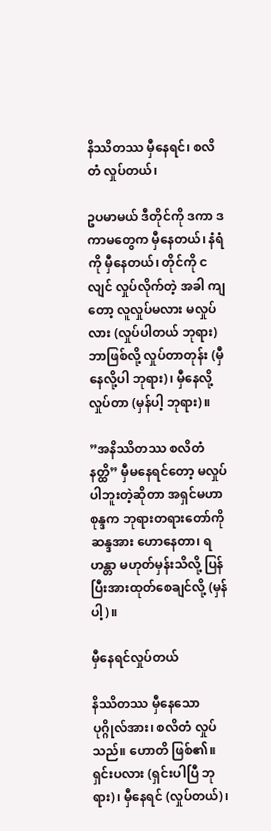နိဿိတဿ မှီနေရင်၊ စလိတံ လှုပ်တယ်၊

ဥပမာမယ် ဒီတိုင်ကို ဒကာ ဒကာမတွေက မှီနေတယ်၊ နံရံကို မှီနေတယ်၊ တိုင်ကို ငလျင် လှုပ်လိုက်တဲ့ အခါ ကျတော့ လူလှုပ်မလား မလှုပ်လား (လှုပ်ပါတယ် ဘုရား) ဘာဖြစ်လို့ လှုပ်တာတုန်း (မှီနေလို့ပါ ဘုရား)၊ မှီနေလို့လှုပ်တာ (မှန်ပါ့ ဘုရား)။

”အနိဿိတဿ စလိတံ နတ္ထိ” မှီမနေရင်တော့ မလှုပ်ပါဘူးတဲ့ဆိုတာ အရှင်မဟာစုန္ဒက ဘုရားတရားတော်ကို ဆန္ဒအား ဟောနေတာ၊ ရဟန္တာ မဟုတ်မှန်းသိလို့ ပြန်ပြီးအားထုတ်စေချင်လို့ (မှန်ပါ့)။

မှီနေရင်လှုပ်တယ်

နိဿိတဿ မှီနေသော ပုဂ္ဂိုလ်အား၊ စလိတံ လှုပ်သည်။ ဟောတိ ဖြစ်၏။ ရှင်းပလား (ရှင်းပါပြီ ဘုရား)၊ မှီနေရင် (လှုပ်တယ်)၊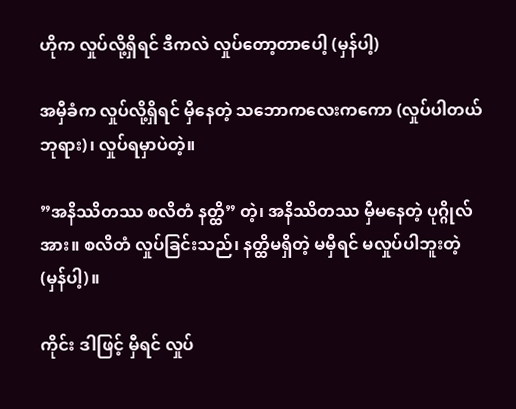ဟိုက လှုပ်လို့ရှိရင် ဒီကလဲ လှုပ်တော့တာပေါ့ (မှန်ပါ့)

အမှီခံက လှုပ်လို့ရှိရင် မှီနေတဲ့ သဘောကလေးကကော (လှုပ်ပါတယ် ဘုရား)၊ လှုပ်ရမှာပဲတဲ့။

”အနိဿိတဿ စလိတံ နတ္ထိ” တဲ့၊ အနိဿိတဿ မှီမနေတဲ့ ပုဂ္ဂိုလ်အား။ စလိတံ လှုပ်ခြင်းသည်၊ နတ္ထိမရှိတဲ့ မမှီရင် မလှုပ်ပါဘူးတဲ့ (မှန်ပါ့)။

ကိုင်း ဒါဖြင့် မှီရင် လှုပ်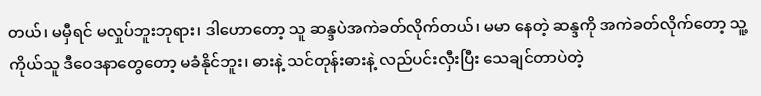တယ်၊ မမှီရင် မလှုပ်ဘူးဘုရား၊ ဒါဟောတော့ သူ ဆန္ဒပဲအကဲခတ်လိုက်တယ်၊ မမာ နေတဲ့ ဆန္ဒကို အကဲခတ်လိုက်တော့ သူ့ကိုယ်သူ ဒီဝေဒနာတွေတော့ မခံနိုင်ဘူး၊ ဓားနဲ့ သင်တုန်းဓားနဲ့ လည်ပင်းလှီးပြီး သေချင်တာပဲတဲ့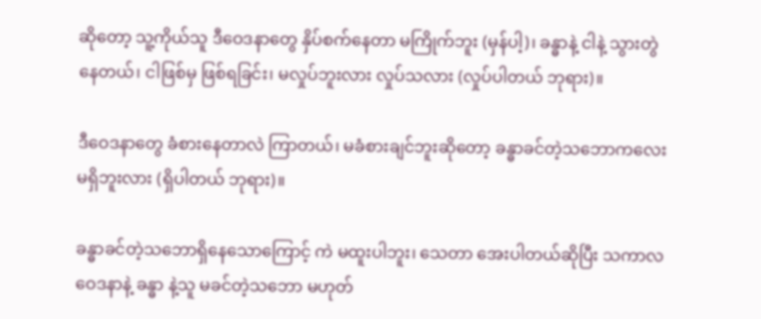ဆိုတော့ သူ့ကိုယ်သူ ဒီဝေဒနာတွေ နှိပ်စက်နေတာ မကြိုက်ဘူး (မှန်ပါ့)၊ ခန္ဓာနဲ့ ငါနဲ့ သွားတွဲနေတယ်၊ ငါဖြစ်မှ ဖြစ်ရခြင်း၊ မလှုပ်ဘူးလား လှုပ်သလား (လှုပ်ပါတယ် ဘုရား)။

ဒီဝေဒနာတွေ ခံစားနေတာလဲ ကြာတယ်၊ မခံစားချင်ဘူးဆိုတော့ ခန္ဓာခင်တဲ့သဘောကလေး မရှိဘူးလား (ရှိပါတယ် ဘုရား)။

ခန္ဓာခင်တဲ့သဘောရှိနေသောကြောင့် ကဲ မထူးပါဘူး၊ သေတာ အေးပါတယ်ဆိုပြီး သကာလ ဝေဒနာနဲ့ ခန္ဓာ နဲ့သူ မခင်တဲ့သဘော မဟုတ်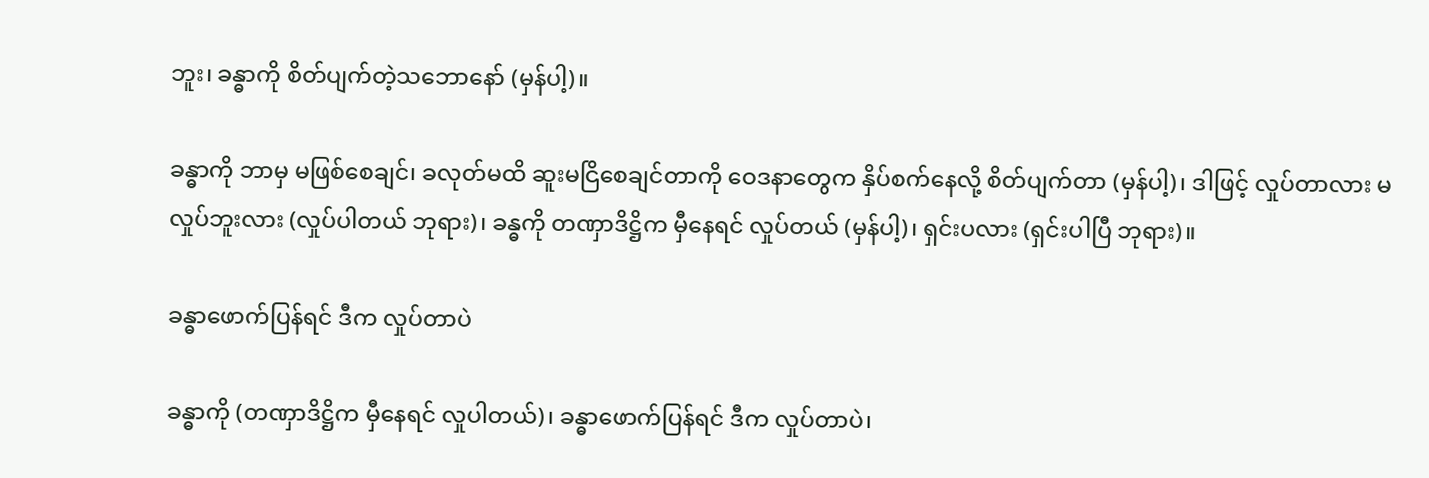ဘူး၊ ခန္ဓာကို စိတ်ပျက်တဲ့သဘောနော် (မှန်ပါ့)။

ခန္ဓာကို ဘာမှ မဖြစ်စေချင်၊ ခလုတ်မထိ ဆူးမငြိစေချင်တာကို ဝေဒနာတွေက နှိပ်စက်နေလို့ စိတ်ပျက်တာ (မှန်ပါ့)၊ ဒါဖြင့် လှုပ်တာလား မလှုပ်ဘူးလား (လှုပ်ပါတယ် ဘုရား)၊ ခန္ဓကို တဏှာဒိဋ္ဌိက မှီနေရင် လှုပ်တယ် (မှန်ပါ့)၊ ရှင်းပလား (ရှင်းပါပြီ ဘုရား)။

ခန္ဓာဖောက်ပြန်ရင် ဒီက လှုပ်တာပဲ

ခန္ဓာကို (တဏှာဒိဋ္ဌိက မှီနေရင် လှုပါတယ်)၊ ခန္ဓာဖောက်ပြန်ရင် ဒီက လှုပ်တာပဲ၊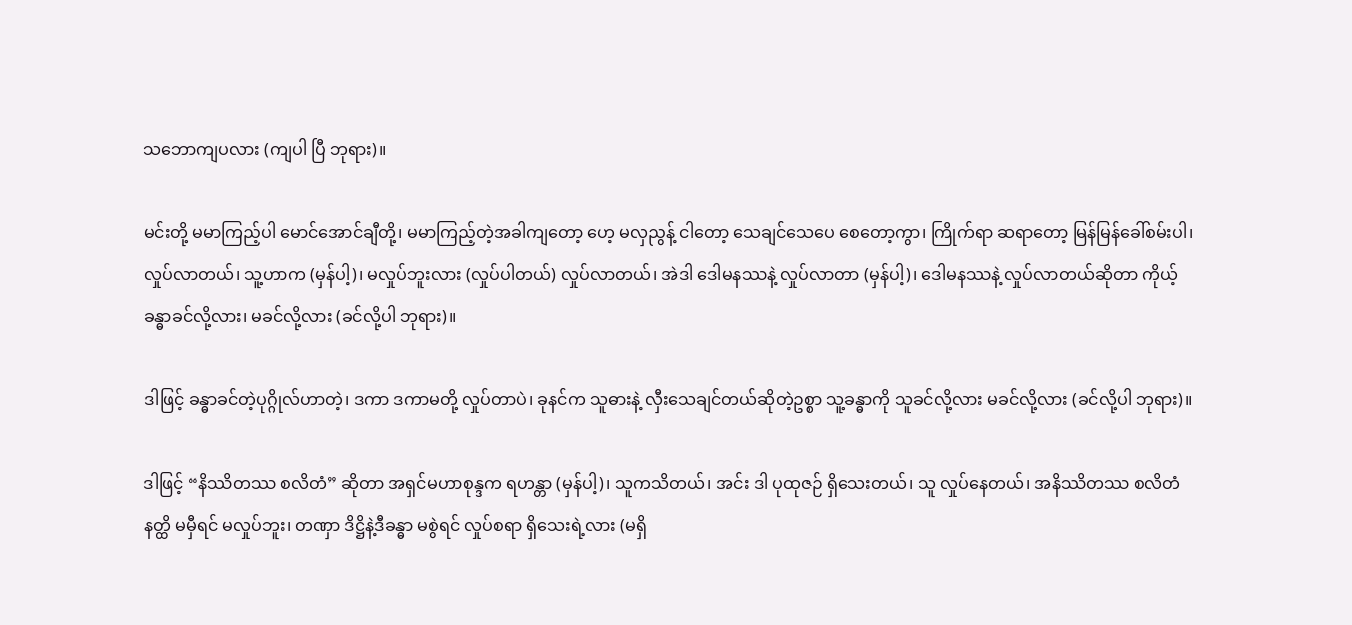သဘောကျပလား (ကျပါ ပြီ ဘုရား)။

မင်းတို့ မမာကြည့်ပါ မောင်အောင်ချီတို့၊ မမာကြည့်တဲ့အခါကျတော့ ဟေ့ မလှညွန့် ငါတော့ သေချင်သေပေ စေတော့ကွာ၊ ကြိုက်ရာ ဆရာတော့ မြန်မြန်ခေါ်စမ်းပါ၊ လှုပ်လာတယ်၊ သူ့ဟာက (မှန်ပါ့)၊ မလှုပ်ဘူးလား (လှုပ်ပါတယ်) လှုပ်လာတယ်၊ အဲဒါ ဒေါမနဿနဲ့ လှုပ်လာတာ (မှန်ပါ့)၊ ဒေါမနဿနဲ့ လှုပ်လာတယ်ဆိုတာ ကိုယ့်ခန္ဓာခင်လို့လား၊ မခင်လို့လား (ခင်လို့ပါ ဘုရား)။

ဒါဖြင့် ခန္ဓာခင်တဲ့ပုဂ္ဂိုလ်ဟာတဲ့၊ ဒကာ ဒကာမတို့ လှုပ်တာပဲ၊ ခုနင်က သူဓားနဲ့ လှီးသေချင်တယ်ဆိုတဲ့ဥစ္စာ သူ့ခန္ဓာကို သူခင်လို့လား မခင်လို့လား (ခင်လို့ပါ ဘုရား)။

ဒါဖြင့် “နိဿိတဿ စလိတံ” ဆိုတာ အရှင်မဟာစုန္ဒက ရဟန္တာ (မှန်ပါ့)၊ သူကသိတယ်၊ အင်း ဒါ ပုထုဇဉ် ရှိသေးတယ်၊ သူ လှုပ်နေတယ်၊ အနိဿိတဿ စလိတံ နတ္ထိ မမှီရင် မလှုပ်ဘူး၊ တဏှာ ဒိဋ္ဌိနဲ့ဒီခန္ဓာ မစွဲရင် လှုပ်စရာ ရှိသေးရဲ့လား (မရှိ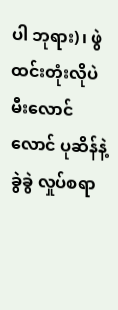ပါ ဘုရား)၊ ဖွဲထင်းတုံးလိုပဲ မီးလောင်လောင် ပုဆိန်နဲ့ခွဲခွဲ လှုပ်စရာ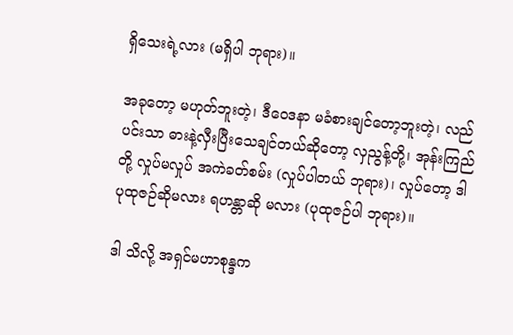ရှိသေးရဲ့လား (မရှိပါ ဘုရား)။

အခုတော့ မဟုတ်ဘူးတဲ့၊ ဒီဝေဒနာ မခံစားချင်တော့ဘူးတဲ့၊ လည်ပင်းသာ ဓားနဲ့လှီးပြီးသေချင်တယ်ဆိုတော့ လှညွန့်တို့၊ အုန်းကြည်တို့ လှုပ်မလှုပ် အကဲခတ်စမ်း (လှုပ်ပါတယ် ဘုရား)၊ လှုပ်တော့ ဒါ ပုထုဇဉ်ဆိုမလား ရဟန္တာဆို မလား (ပုထုဇဉ်ပါ ဘုရား)။

ဒါ သိလို့ အရှင်မဟာစုန္ဒက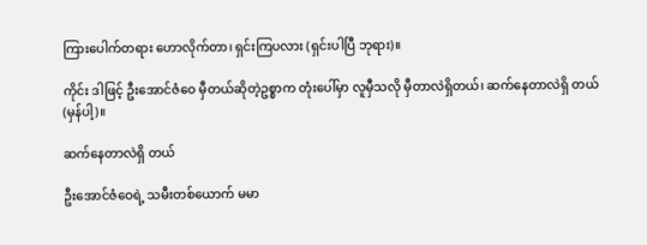ကြားပေါက်တရား ဟောလိုက်တာ၊ ရှင်းကြပလား (ရှင်းပါပြီ ဘုရား)။

ကိုင်း ဒါဖြင့် ဦးအောင်ဇံဝေ မှီတယ်ဆိုတဲ့ဥစ္စာက တုံးပေါ်မှာ လူမှီသလို မှီတာလဲရှိတယ်၊ ဆက်နေတာလဲရှိ တယ် (မှန်ပါ့)။

ဆက်နေတာလဲရှိ တယ်

ဦးအောင်ဇံဝေရဲ့ သမီးတစ်ယောက် မမာ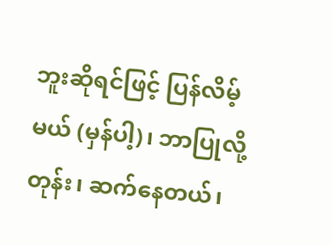ဘူးဆိုရင်ဖြင့် ပြန်လိမ့်မယ် (မှန်ပါ့)၊ ဘာပြုလို့တုန်း၊ ဆက်နေတယ်၊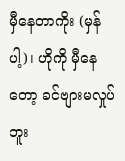မှီနေတာကိုး (မှန်ပါ့)၊ ဟိုကို မှီနေတော့ ခင်ဗျားမလှုပ်ဘူး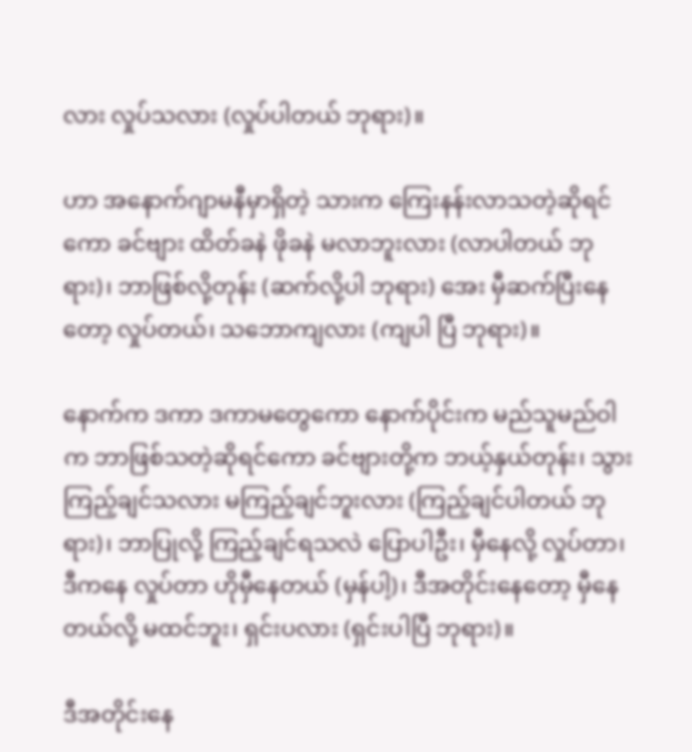လား လှုပ်သလား (လှုပ်ပါတယ် ဘုရား)။

ဟာ အနောက်ဂျာမနီမှာရှိတဲ့ သားက ကြေးနန်းလာသတဲ့ဆိုရင်ကော ခင်ဗျား ထိတ်ခနဲ ဖိုခနဲ မလာဘူးလား (လာပါတယ် ဘုရား)၊ ဘာဖြစ်လို့တုန်း (ဆက်လို့ပါ ဘုရား) အေး မှီဆက်ပြီးနေတော့ လှုပ်တယ်၊ သဘောကျလား (ကျပါ ပြီ ဘုရား)။

နောက်က ဒကာ ဒကာမတွေကော နောက်ပိုင်းက မည်သူမည်ဝါက ဘာဖြစ်သတဲ့ဆိုရင်ကော ခင်ဗျားတို့က ဘယ့်နှယ်တုန်း၊ သွားကြည့်ချင်သလား မကြည့်ချင်ဘူးလား (ကြည့်ချင်ပါတယ် ဘုရား)၊ ဘာပြုလို့ ကြည့်ချင်ရသလဲ ပြောပါဦး၊ မှီနေလို့ လှုပ်တာ၊ ဒီကနေ လှုပ်တာ ဟိုမှီနေတယ် (မှန်ပါ့)၊ ဒီအတိုင်းနေတော့ မှီနေတယ်လို့ မထင်ဘူး၊ ရှင်းပလား (ရှင်းပါပြီ ဘုရား)။

ဒီအတိုင်းနေ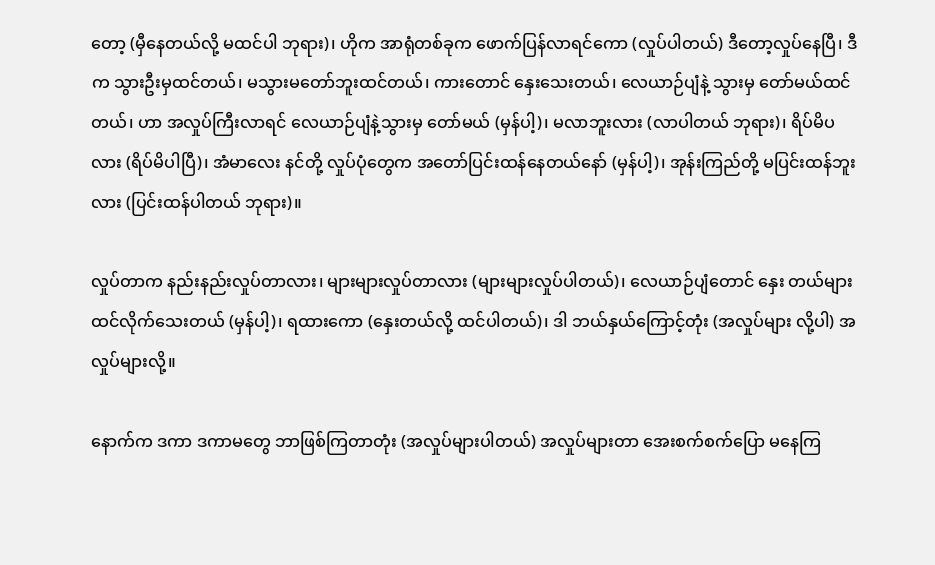တော့ (မှီနေတယ်လို့ မထင်ပါ ဘုရား)၊ ဟိုက အာရုံတစ်ခုက ဖောက်ပြန်လာရင်ကော (လှုပ်ပါတယ်) ဒီတော့လှုပ်နေပြီ၊ ဒီက သွားဦးမှထင်တယ်၊ မသွားမတော်ဘူးထင်တယ်၊ ကားတောင် နှေးသေးတယ်၊ လေယာဉ်ပျံနဲ့ သွားမှ တော်မယ်ထင်တယ်၊ ဟာ အလှုပ်ကြီးလာရင် လေယာဉ်ပျံနဲ့သွားမှ တော်မယ် (မှန်ပါ့)၊ မလာဘူးလား (လာပါတယ် ဘုရား)၊ ရိပ်မိပလား (ရိပ်မိပါပြီ)၊ အံမာလေး နင်တို့ လှုပ်ပုံတွေက အတော်ပြင်းထန်နေတယ်နော် (မှန်ပါ့)၊ အုန်းကြည်တို့ မပြင်းထန်ဘူးလား (ပြင်းထန်ပါတယ် ဘုရား)။

လှုပ်တာက နည်းနည်းလှုပ်တာလား၊ များများလှုပ်တာလား (များများလှုပ်ပါတယ်)၊ လေယာဉ်ပျံတောင် နှေး တယ်များ ထင်လိုက်သေးတယ် (မှန်ပါ့)၊ ရထားကော (နှေးတယ်လို့ ထင်ပါတယ်)၊ ဒါ ဘယ်နှယ်ကြောင့်တုံး (အလှုပ်များ လို့ပါ) အလှုပ်များလို့။

နောက်က ဒကာ ဒကာမတွေ ဘာဖြစ်ကြတာတုံး (အလှုပ်များပါတယ်) အလှုပ်များတာ အေးစက်စက်ပြော မနေကြ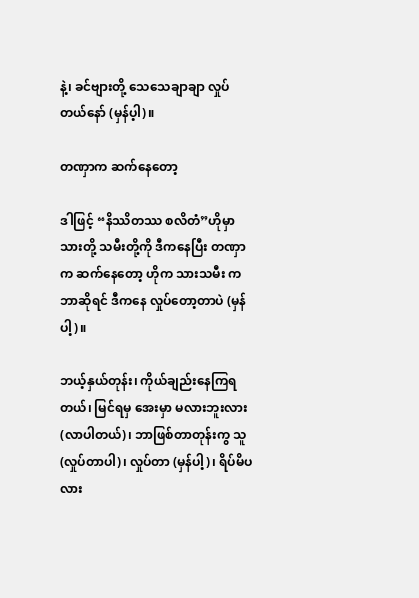နဲ့၊ ခင်ဗျားတို့ သေသေချာချာ လှုပ်တယ်နော် (မှန်ပ့ါ)။

တဏှာက ဆက်နေတော့

ဒါဖြင့် “နိဿိတဿ စလိတံ”ဟိုမှာ သားတို့ သမီးတို့ကို ဒီကနေပြီး တဏှာက ဆက်နေတော့ ဟိုက သားသမီး ကဘာဆိုရင် ဒီကနေ လှုပ်တော့တာပဲ (မှန်ပါ့)။

ဘယ့်နှယ်တုန်း၊ ကိုယ်ချည်းနေကြရတယ်၊ မြင်ရမှ အေးမှာ မလားဘူးလား (လာပါတယ်)၊ ဘာဖြစ်တာတုန်းကွ သူ (လှုပ်တာပါ)၊ လှုပ်တာ (မှန်ပါ့)၊ ရိပ်မိပလား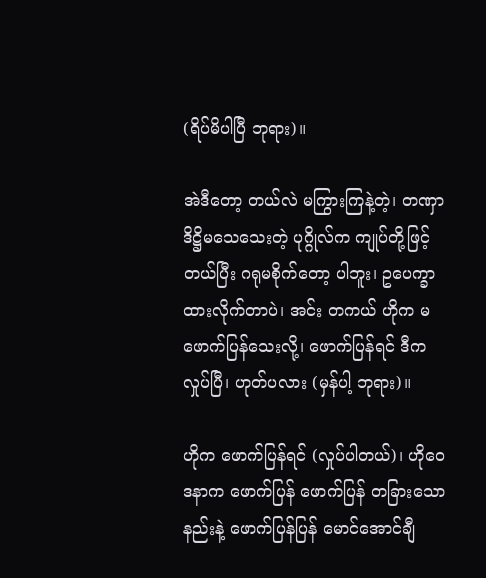(ရိပ်မိပါပြီ ဘုရား)။

အဲဒီတော့ တယ်လဲ မကြွားကြနဲ့တဲ့၊ တဏှာ ဒိဋ္ဌိမသေသေးတဲ့ ပုဂ္ဂိုလ်က ကျုပ်တို့ဖြင့် တယ်ပြီး ဂရုမစိုက်တော့ ပါဘူး၊ ဥပေက္ခာထားလိုက်တာပဲ၊ အင်း တကယ် ဟိုက မဖောက်ပြန်သေးလို့၊ ဖောက်ပြန်ရင် ဒီက လှုပ်ပြီ၊ ဟုတ်ပလား (မှန်ပါ့ ဘုရား)။

ဟိုက ဖောက်ပြန်ရင် (လှုပ်ပါတယ်)၊ ဟိုဝေဒနာက ဖောက်ပြန် ဖောက်ပြန် တခြားသောနည်းနဲ့ ဖောက်ပြန်ပြန် မောင်အောင်ချီ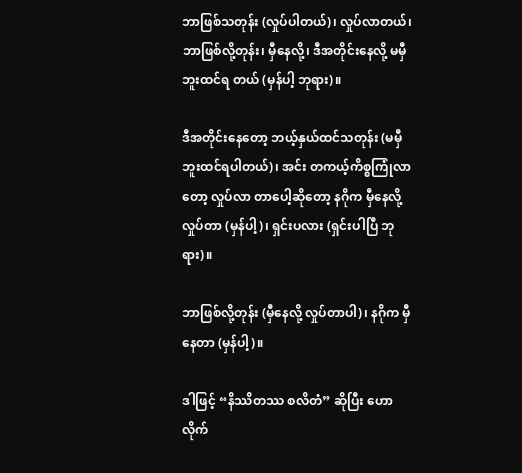ဘာဖြစ်သတုန်း (လှုပ်ပါတယ်)၊ လှုပ်လာတယ်၊ ဘာဖြစ်လို့တုန်း၊ မှီနေလို့၊ ဒီအတိုင်းနေလို့ မမှီဘူးထင်ရ တယ် (မှန်ပါ့ ဘုရား)။

ဒီအတိုင်းနေတော့ ဘယ့်နှယ်ထင်သတုန်း (မမှီဘူးထင်ရပါတယ်)၊ အင်း တကယ့်ကိစ္စကြုံလာတော့ လှုပ်လာ တာပေါ့ဆိုတော့ နဂိုက မှီနေလို့ လှုပ်တာ (မှန်ပါ့)၊ ရှင်းပလား (ရှင်းပါပြီ ဘုရား)။

ဘာဖြစ်လို့တုန်း (မှီနေလို့ လှုပ်တာပါ)၊ နဂိုက မှီနေတာ (မှန်ပါ့)။

ဒါဖြင့် “နိဿိတဿ စလိတံ” ဆိုပြီး ဟောလိုက်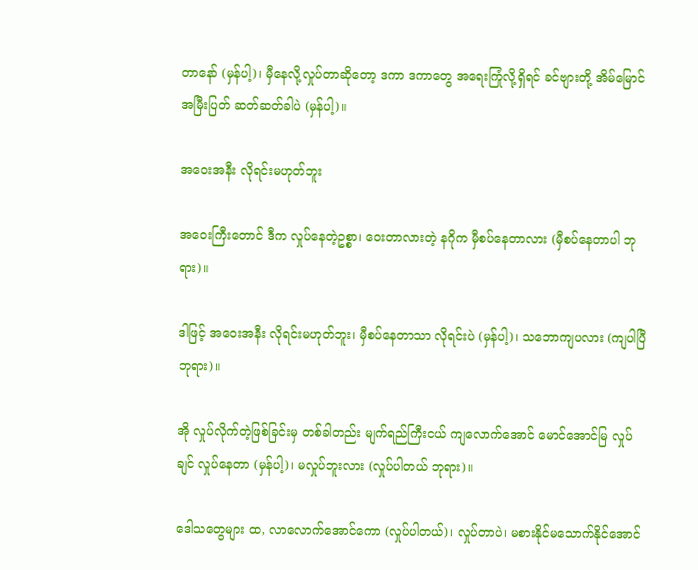တာနော် (မှန်ပါ့)၊ မှီနေလို့လှုပ်တာဆိုတော့ ဒကာ ဒကာတွေ အရေးကြုံလို့ရှိရင် ခင်ဗျားတို့ အိမ်မြောင်အမြီးပြတ် ဆတ်ဆတ်ခါပဲ (မှန်ပါ့)။

အဝေးအနီး လိုရင်းမဟုတ်ဘူး

အဝေးကြီးတောင် ဒီက လှုပ်နေတဲ့ဥစ္စာ၊ ဝေးတာလားတဲ့ နဂိုက မှီစပ်နေတာလား (မှီစပ်နေတာပါ ဘုရား)။

ဒါဖြင့် အဝေးအနီး လိုရင်းမဟုတ်ဘူး၊ မှီစပ်နေတာသာ လိုရင်းပဲ (မှန်ပါ့)၊ သဘောကျပလား (ကျပါပြီ ဘုရား)။

အို လှုပ်လိုက်တဲ့ဖြစ်ခြင်းမှ တစ်ခါတည်း မျက်ရည်ကြီးငယ် ကျလောက်အောင် မောင်အောင်မြ လှုပ်ချင် လှုပ်နေတာ (မှန်ပါ့)၊ မလှုပ်ဘူးလား (လှုပ်ပါတယ် ဘုရား)။

ဒေါသတွေများ ထ, လာလောက်အောင်ကော (လှုပ်ပါတယ်)၊ လှုပ်တာပဲ၊ မစားနိုင်မသောက်နိုင်အောင်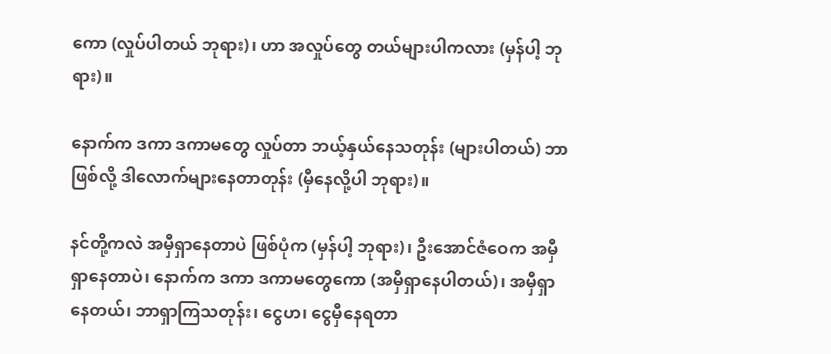ကော (လှုပ်ပါတယ် ဘုရား)၊ ဟာ အလှုပ်တွေ တယ်များပါကလား (မှန်ပါ့ ဘုရား)။

နောက်က ဒကာ ဒကာမတွေ လှုပ်တာ ဘယ့်နှယ်နေသတုန်း (များပါတယ်) ဘာဖြစ်လို့ ဒါလောက်များနေတာတုန်း (မှီနေလို့ပါ ဘုရား)။

နင်တို့ကလဲ အမှီရှာနေတာပဲ ဖြစ်ပုံက (မှန်ပါ့ ဘုရား)၊ ဦးအောင်ဇံဝေက အမှီရှာနေတာပဲ၊ နောက်က ဒကာ ဒကာမတွေကော (အမှီရှာနေပါတယ်)၊ အမှီရှာနေတယ်၊ ဘာရှာကြသတုန်း၊ ငွေဟ၊ ငွေမှီနေရတာ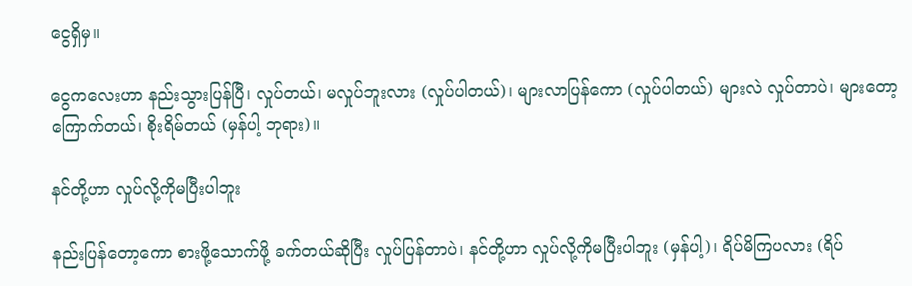ငွေရှိမှ။

ငွေကလေးဟာ နည်းသွားပြန်ပြီ၊ လှုပ်တယ်၊ မလှုပ်ဘူးလား (လှုပ်ပါတယ်)၊ များလာပြန်ကော (လှုပ်ပါတယ်) များလဲ လှုပ်တာပဲ၊ များတော့ကြောက်တယ်၊ စိုးရိမ်တယ် (မှန်ပါ့ ဘုရား)။

နင်တို့ဟာ လှုပ်လို့ကိုမပြီးပါဘူး

နည်းပြန်တော့ကော စားဖို့သောက်ဖို့ ခက်တယ်ဆိုပြီး လှုပ်ပြန်တာပဲ၊ နင်တို့ဟာ လှုပ်လို့ကိုမပြီးပါဘူး (မှန်ပါ့)၊ ရိပ်မိကြပလား (ရိပ်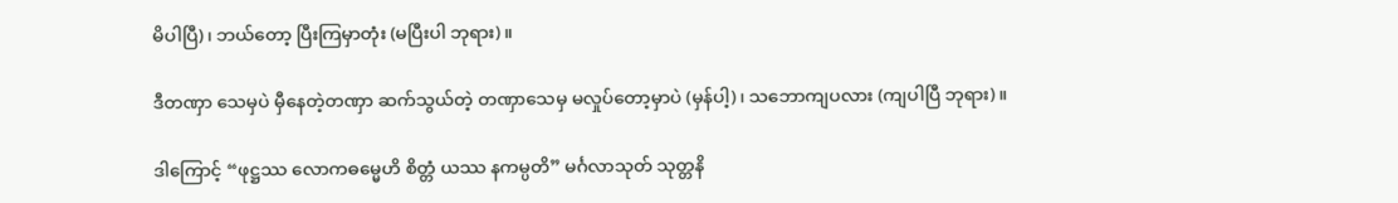မိပါပြီ)၊ ဘယ်တော့ ပြီးကြမှာတုံး (မပြီးပါ ဘုရား)။

ဒီတဏှာ သေမှပဲ မှီနေတဲ့တဏှာ ဆက်သွယ်တဲ့ တဏှာသေမှ မလှုပ်တော့မှာပဲ (မှန်ပါ့)၊ သဘောကျပလား (ကျပါပြီ ဘုရား)။

ဒါကြောင့် “ဖုဋ္ဌဿ လောကဓမ္မေဟိ စိတ္တံ ယဿ နကမ္ပတိ” မင်္ဂလာသုတ် သုတ္တနိ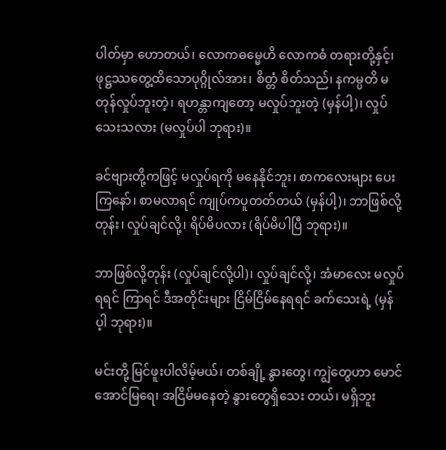ပါတ်မှာ ဟောတယ်၊ လောကဓမ္မေဟိ လောကဓံ တရားတို့နှင့်၊ ဖုဋ္ဌဿတွေ့ထိသောပုဂ္ဂိုလ်အား၊ စိတ္တံ စိတ်သည်၊ နကမ္ပတိ မတုန်လှုပ်ဘူးတဲ့၊ ရဟန္တာကျတော့ မလှုပ်ဘူးတဲ့ (မှန်ပါ့)၊ လှုပ်သေးသလား (မလှုပ်ပါ ဘုရား)။

ခင်ဗျားတို့ကဖြင့် မလှုပ်ရကို မနေနိုင်ဘူး၊ စာကလေးများ ပေးကြနော်၊ စာမလာရင် ကျုပ်ကပူတတ်တယ် (မှန်ပါ့)၊ ဘာဖြစ်လို့တုန်း၊ လှုပ်ချင်လို့၊ ရိပ်မိပလား (ရိပ်မိပါပြီ ဘုရား)။

ဘာဖြစ်လို့တုန်း (လှုပ်ချင်လို့ပါ)၊ လှုပ်ချင်လို့၊ အံမာလေး မလှုပ်ရရင် ကြာရင် ဒီအတိုင်းများ ငြိမ်ငြိမ်နေရရင် ခက်သေးရဲ့ (မှန်ပ့ါ ဘုရား)။

မင်းတို့ မြင်ဖူးပါလိမ့်မယ်၊ တစ်ချို့ နွားတွေ၊ ကျွဲတွေဟာ မောင်အောင်မြရေ၊ အငြိမ်မနေတဲ့ နွားတွေရှိသေး တယ်၊ မရှိဘူး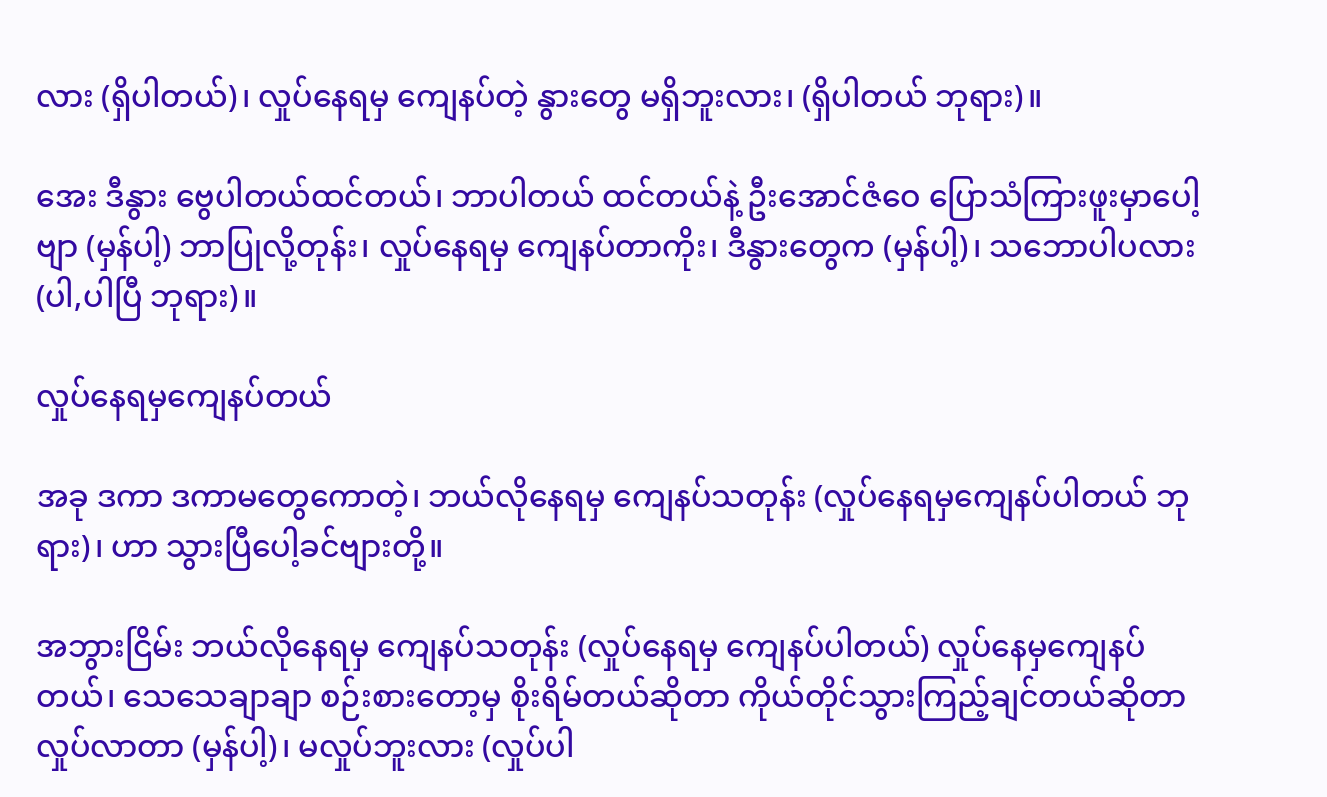လား (ရှိပါတယ်)၊ လှုပ်နေရမှ ကျေနပ်တဲ့ နွားတွေ မရှိဘူးလား၊ (ရှိပါတယ် ဘုရား)။

အေး ဒီနွား ဗွေပါတယ်ထင်တယ်၊ ဘာပါတယ် ထင်တယ်နဲ့ ဦးအောင်ဇံဝေ ပြောသံကြားဖူးမှာပေါ့ဗျာ (မှန်ပါ့) ဘာပြုလို့တုန်း၊ လှုပ်နေရမှ ကျေနပ်တာကိုး၊ ဒီနွားတွေက (မှန်ပါ့)၊ သဘောပါပလား (ပါ,ပါပြီ ဘုရား)။

လှုပ်နေရမှကျေနပ်တယ်

အခု ဒကာ ဒကာမတွေကောတဲ့၊ ဘယ်လိုနေရမှ ကျေနပ်သတုန်း (လှုပ်နေရမှကျေနပ်ပါတယ် ဘုရား)၊ ဟာ သွားပြီပေါ့ခင်ဗျားတို့။

အဘွားငြိမ်း ဘယ်လိုနေရမှ ကျေနပ်သတုန်း (လှုပ်နေရမှ ကျေနပ်ပါတယ်) လှုပ်နေမှကျေနပ်တယ်၊ သေသေချာချာ စဉ်းစားတော့မှ စိုးရိမ်တယ်ဆိုတာ ကိုယ်တိုင်သွားကြည့်ချင်တယ်ဆိုတာ လှုပ်လာတာ (မှန်ပါ့)၊ မလှုပ်ဘူးလား (လှုပ်ပါ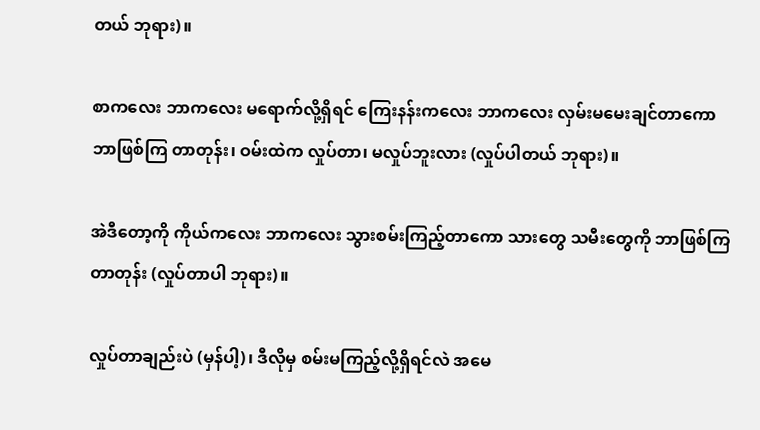တယ် ဘုရား)။

စာကလေး ဘာကလေး မရောက်လို့ရှိရင် ကြေးနန်းကလေး ဘာကလေး လှမ်းမမေးချင်တာကော ဘာဖြစ်ကြ တာတုန်း၊ ဝမ်းထဲက လှုပ်တာ၊ မလှုပ်ဘူးလား (လှုပ်ပါတယ် ဘုရား)။

အဲဒီတော့ကို ကိုယ်ကလေး ဘာကလေး သွားစမ်းကြည့်တာကော သားတွေ သမီးတွေကို ဘာဖြစ်ကြတာတုန်း (လှုပ်တာပါ ဘုရား)။

လှုပ်တာချည်းပဲ (မှန်ပါ့)၊ ဒီလိုမှ စမ်းမကြည့်လို့ရှိရင်လဲ အမေ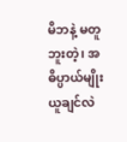မိဘနဲ့ မတူဘူးတဲ့၊ အဓိပ္ပာယ်မျိုး ယူချင်လဲ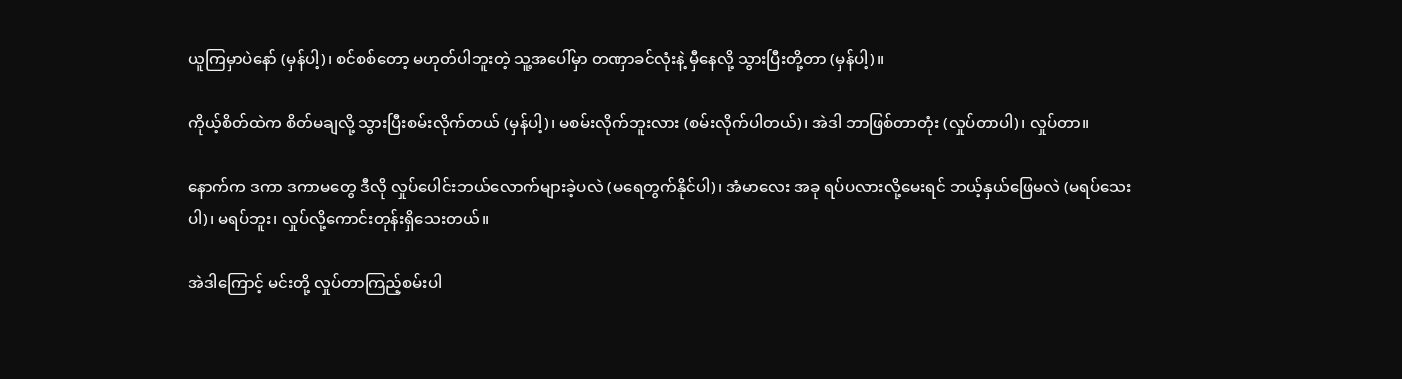ယူကြမှာပဲနော် (မှန်ပါ့)၊ စင်စစ်တော့ မဟုတ်ပါဘူးတဲ့ သူ့အပေါ်မှာ တဏှာခင်လုံးနဲ့ မှီနေလို့ သွားပြီးတို့တာ (မှန်ပါ့)။

ကိုယ့်စိတ်ထဲက စိတ်မချလို့ သွားပြီးစမ်းလိုက်တယ် (မှန်ပါ့)၊ မစမ်းလိုက်ဘူးလား (စမ်းလိုက်ပါတယ်)၊ အဲဒါ ဘာဖြစ်တာတုံး (လှုပ်တာပါ)၊ လှုပ်တာ။

နောက်က ဒကာ ဒကာမတွေ ဒီလို လှုပ်ပေါင်းဘယ်လောက်များခဲ့ပလဲ (မရေတွက်နိုင်ပါ)၊ အံမာလေး အခု ရပ်ပလားလို့မေးရင် ဘယ့်နှယ်ဖြေမလဲ (မရပ်သေးပါ)၊ မရပ်ဘူး၊ လှုပ်လို့ကောင်းတုန်းရှိသေးတယ်။

အဲဒါကြောင့် မင်းတို့ လှုပ်တာကြည့်စမ်းပါ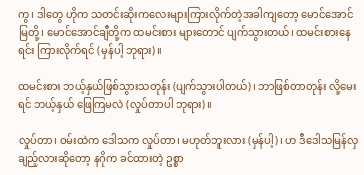ကွ၊ ဒါတွေ ဟိုက သတင်းဆိုးကလေးများကြားလိုက်တဲ့အခါကျတော့ မောင်အောင်မြတို့၊ မောင်အောင်ချီတို့က ထမင်းစား များတောင် ပျက်သွားတယ်၊ ထမင်းစားနေရင်း ကြားလိုက်ရင် (မှန်ပါ့ ဘုရား)။

ထမင်းစား ဘယ့်နှယ်ဖြစ်သွားသတုန်း (ပျက်သွားပါတယ်)၊ ဘာဖြစ်တာတုန်း လို့မေးရင် ဘယ့်နှယ် ဖြေကြမလဲ (လှုပ်တာပါ ဘုရား)။

လှုပ်တာ၊ ဝမ်းထဲက ဒေါသက လှုပ်တာ၊ မဟုတ်ဘူးလား (မှန်ပါ့)၊ ဟ ဒီဒေါသမြန်လှချည့်လားဆိုတော့ နဂိုက ခင်ထားတဲ့ ဥစ္စာ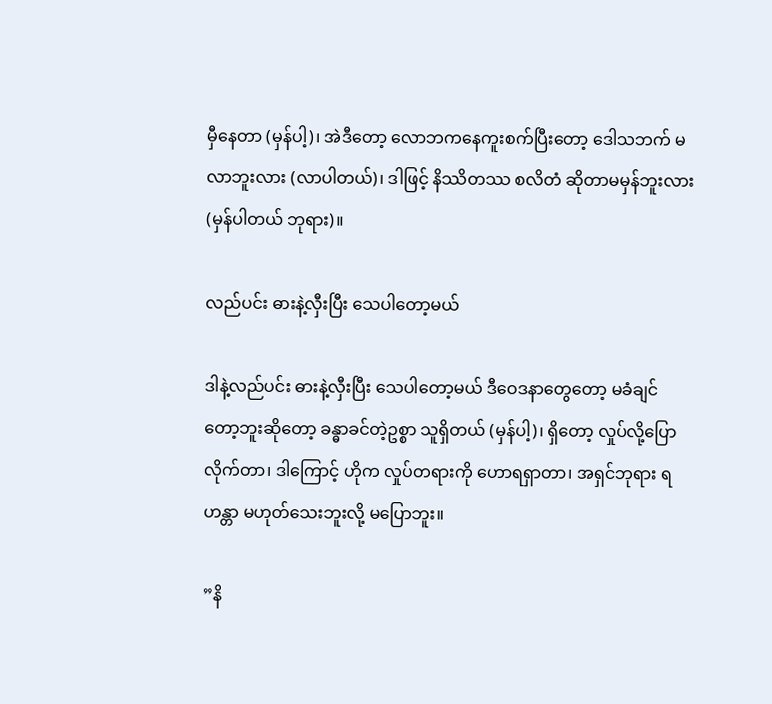မှီနေတာ (မှန်ပါ့)၊ အဲဒီတော့ လောဘကနေကူးစက်ပြီးတော့ ဒေါသဘက် မလာဘူးလား (လာပါတယ်)၊ ဒါဖြင့် နိဿိတဿ စလိတံ ဆိုတာမမှန်ဘူးလား (မှန်ပါတယ် ဘုရား)။

လည်ပင်း ဓားနဲ့လှီးပြီး သေပါတော့မယ်

ဒါနဲ့လည်ပင်း ဓားနဲ့လှီးပြီး သေပါတော့မယ် ဒီဝေဒနာတွေတော့ မခံချင်တော့ဘူးဆိုတော့ ခန္ဓာခင်တဲ့ဥစ္စာ သူရှိတယ် (မှန်ပါ့)၊ ရှိတော့ လှုပ်လို့ပြောလိုက်တာ၊ ဒါကြောင့် ဟိုက လှုပ်တရားကို ဟောရရှာတာ၊ အရှင်ဘုရား ရဟန္တာ မဟုတ်သေးဘူးလို့ မပြောဘူး။

”နိ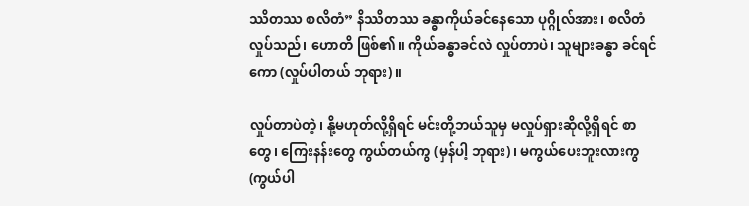ဿိတဿ စလိတံ” နိဿိတဿ ခန္ဓာကိုယ်ခင်နေသော ပုဂ္ဂိုလ်အား၊ စလိတံ လှုပ်သည်၊ ဟောတိ ဖြစ်၏။ ကိုယ်ခန္ဓာခင်လဲ လှုပ်တာပဲ၊ သူများခန္ဓာ ခင်ရင်ကော (လှုပ်ပါတယ် ဘုရား)။

လှုပ်တာပဲတဲ့၊ နို့မဟုတ်လို့ရှိရင် မင်းတို့ဘယ်သူမှ မလှုပ်ရှားဆိုလို့ရှိရင် စာတွေ၊ ကြေးနန်းတွေ ကွယ်တယ်ကွ (မှန်ပါ့ ဘုရား)၊ မကွယ်ပေးဘူးလားကွ (ကွယ်ပါ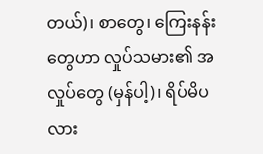တယ်)၊ စာတွေ၊ ကြေးနန်းတွေဟာ လှုပ်သမား၏ အလှုပ်တွေ (မှန်ပါ့)၊ ရိပ်မိပလား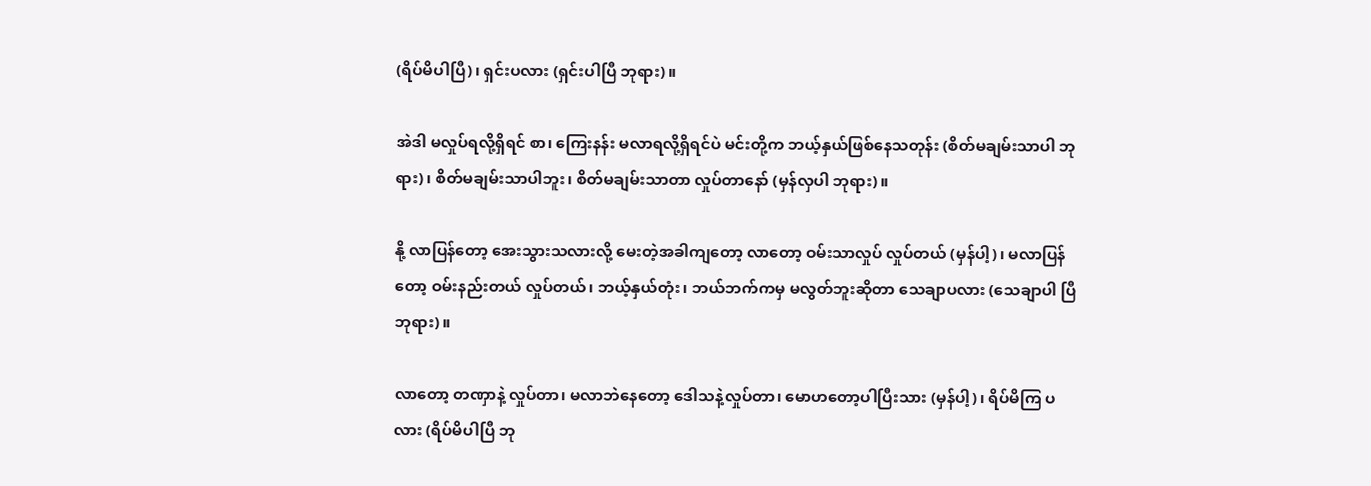(ရိပ်မိပါပြီ)၊ ရှင်းပလား (ရှင်းပါပြီ ဘုရား)။

အဲဒါ မလှုပ်ရလို့ရှိရင် စာ၊ ကြေးနန်း မလာရလို့ရှိရင်ပဲ မင်းတို့က ဘယ့်နှယ်ဖြစ်နေသတုန်း (စိတ်မချမ်းသာပါ ဘုရား)၊ စိတ်မချမ်းသာပါဘူး၊ စိတ်မချမ်းသာတာ လှုပ်တာနော် (မှန်လှပါ ဘုရား)။

နို့ လာပြန်တော့ အေးသွားသလားလို့ မေးတဲ့အခါကျတော့ လာတော့ ဝမ်းသာလှုပ် လှုပ်တယ် (မှန်ပါ့)၊ မလာပြန်တော့ ဝမ်းနည်းတယ် လှုပ်တယ်၊ ဘယ့်နှယ်တုံး၊ ဘယ်ဘက်ကမှ မလွတ်ဘူးဆိုတာ သေချာပလား (သေချာပါ ပြီ ဘုရား)။

လာတော့ တဏှာနဲ့ လှုပ်တာ၊ မလာဘဲနေတော့ ဒေါသနဲ့လှုပ်တာ၊ မောဟတော့ပါပြီးသား (မှန်ပါ့)၊ ရိပ်မိကြ ပလား (ရိပ်မိပါပြီ ဘု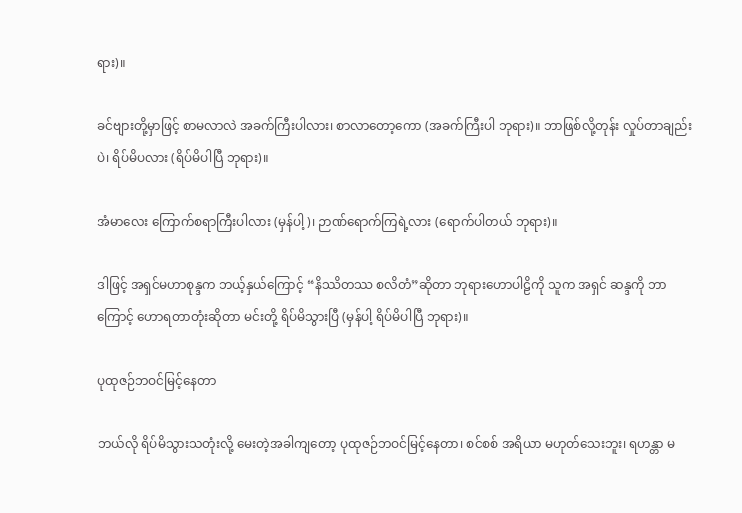ရား)။

ခင်ဗျားတို့မှာဖြင့် စာမလာလဲ အခက်ကြီးပါလား၊ စာလာတော့ကော (အခက်ကြီးပါ ဘုရား)။ ဘာဖြစ်လို့တုန်း လှုပ်တာချည်းပဲ၊ ရိပ်မိပလား (ရိပ်မိပါပြီ ဘုရား)။

အံမာလေး ကြောက်စရာကြီးပါလား (မှန်ပါ့)၊ ဉာဏ်ရောက်ကြရဲ့လား (ရောက်ပါတယ် ဘုရား)။

ဒါဖြင့် အရှင်မဟာစုန္ဒက ဘယ့်နှယ်ကြောင့် “နိဿိတဿ စလိတံ”ဆိုတာ ဘုရားဟောပါဠိကို သူက အရှင် ဆန္ဒကို ဘာကြောင့် ဟောရတာတုံးဆိုတာ မင်းတို့ ရိပ်မိသွားပြီ (မှန်ပါ့ ရိပ်မိပါပြီ ဘုရား)။

ပုထုဇဉ်ဘဝင်မြင့်နေတာ

ဘယ်လို ရိပ်မိသွားသတုံးလို့ မေးတဲ့အခါကျတော့ ပုထုဇဉ်ဘဝင်မြင့်နေတာ၊ စင်စစ် အရိယာ မဟုတ်သေးဘူး၊ ရဟန္တာ မ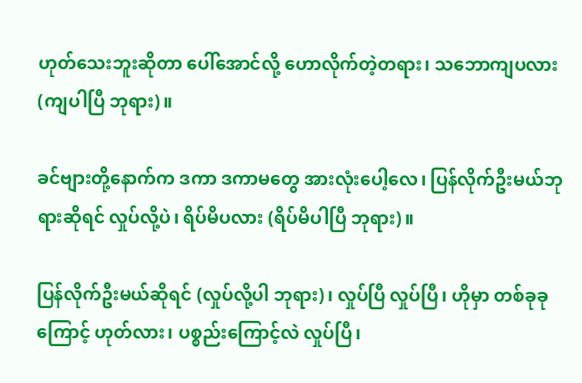ဟုတ်သေးဘူးဆိုတာ ပေါ်အောင်လို့ ဟောလိုက်တဲ့တရား၊ သဘောကျပလား (ကျပါပြီ ဘုရား)။

ခင်ဗျားတို့နောက်က ဒကာ ဒကာမတွေ အားလုံးပေါ့လေ၊ ပြန်လိုက်ဦးမယ်ဘုရားဆိုရင် လှုပ်လို့ပဲ၊ ရိပ်မိပလား (ရိပ်မိပါပြီ ဘုရား)။

ပြန်လိုက်ဦးမယ်ဆိုရင် (လှုပ်လို့ပါ ဘုရား)၊ လှုပ်ပြီ လှုပ်ပြီ၊ ဟိုမှာ တစ်ခုခုကြောင့် ဟုတ်လား၊ ပစ္စည်းကြောင့်လဲ လှုပ်ပြီ၊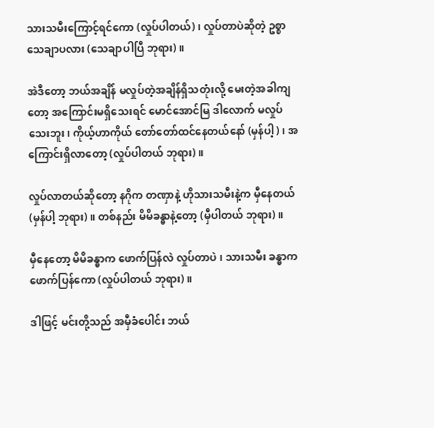သားသမီးကြောင့်ရင်ကော (လှုပ်ပါတယ်)၊ လှုပ်တာပဲဆိုတဲ့ ဥစ္စာသေချာပလား (သေချာပါပြီ ဘုရား)။

အဲဒီတော့ ဘယ်အချိန် မလှုပ်တဲ့အချိန်ရှိသတုံးလို့ မေးတဲ့အခါကျတော့ အကြောင်းမရှိသေးရင် မောင်အောင်မြ ဒါလောက် မလှုပ်သေးဘူး၊ ကိုယ့်ဟာကိုယ် တော်တော်ထင်နေတယ်နော် (မှန်ပါ့)၊ အကြောင်းရှိလာတော့ (လှုပ်ပါတယ် ဘုရား)။

လှုပ်လာတယ်ဆိုတော့ နဂိုက တဏှာနဲ့ ဟိုသားသမီးနဲ့က မှီနေတယ် (မှန်ပါ့ ဘုရား)။ တစ်နည်း မိမိခန္ဓာနဲ့တော့ (မှီပါတယ် ဘုရား)။

မှီနေတော့ မိမိခန္ဓာက ဖောက်ပြန်လဲ လှုပ်တာပဲ၊ သားသမီး ခန္ဓာက ဖောက်ပြန်ကော (လှုပ်ပါတယ် ဘုရား)။

ဒါဖြင့် မင်းတို့သည် အမှီခံပေါင်း ဘယ်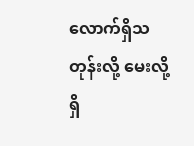လောက်ရှိသတုန်းလို့ မေးလို့ရှိ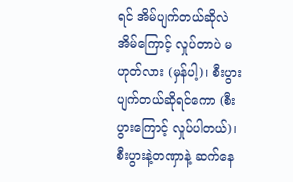ရင် အိမ်ပျက်တယ်ဆိုလဲ အိမ်ကြောင့် လှုပ်တာပဲ မဟုတ်လား (မှန်ပါ့)၊ စီးပွားပျက်တယ်ဆိုရင်ကော (စီးပွားကြောင့် လှုပ်ပါတယ်)၊ စီးပွားနဲ့တဏှာနဲ့ ဆက်နေ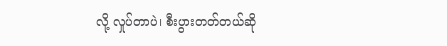လို့ လှုပ်တာပဲ၊ စီးပွားတတ်တယ်ဆို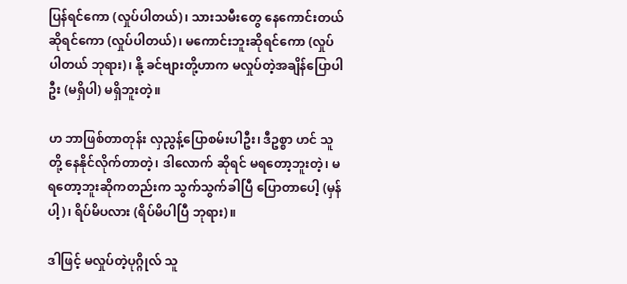ပြန်ရင်ကော (လှုပ်ပါတယ်)၊ သားသမီးတွေ နေကောင်းတယ်ဆိုရင်ကော (လှုပ်ပါတယ်)၊ မကောင်းဘူးဆိုရင်ကော (လှုပ်ပါတယ် ဘုရား)၊ နို့ ခင်ဗျားတို့ဟာက မလှုပ်တဲ့အချိန်ပြောပါဦး (မရှိပါ) မရှိဘူးတဲ့။

ဟ ဘာဖြစ်တာတုန်း လှညွန့်ပြောစမ်းပါဦး၊ ဒီဥစ္စာ ဟင် သူတို့ နေနိုင်လိုက်တာတဲ့၊ ဒါလောက် ဆိုရင် မရတော့ဘူးတဲ့၊ မရတော့ဘူးဆိုကတည်းက သွက်သွက်ခါပြီ ပြောတာပေါ့ (မှန်ပါ့)၊ ရိပ်မိပလား (ရိပ်မိပါပြီ ဘုရား)။

ဒါဖြင့် မလှုပ်တဲ့ပုဂ္ဂိုလ် သူ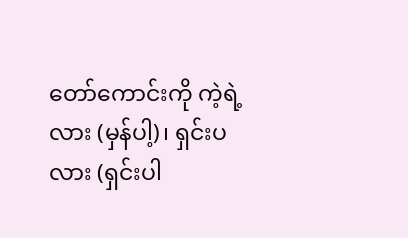တော်ကောင်းကို ကဲ့ရဲ့လား (မှန်ပါ့)၊ ရှင်းပလား (ရှင်းပါ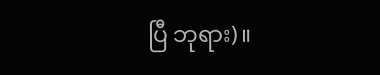ပြီ ဘုရား)။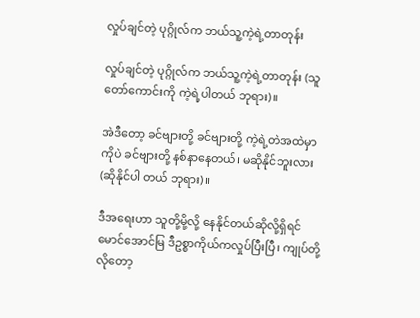လှုပ်ချင်တဲ့ ပုဂ္ဂိုလ်က ဘယ်သူ့ကဲ့ရဲ့တာတုန်း

လှုပ်ချင်တဲ့ ပုဂ္ဂိုလ်က ဘယ်သူ့ကဲ့ရဲ့တာတုန်း (သူတော်ကောင်းကို ကဲ့ရဲ့ပါတယ် ဘုရား)။

အဲဒီတော့ ခင်ဗျားတို့ ခင်ဗျားတို့ ကဲ့ရဲ့တဲအထဲမှာကိုပဲ ခင်ဗျားတို့ နစ်နာနေတယ်၊ မဆိုနိုင်ဘူးလား (ဆိုနိုင်ပါ တယ် ဘုရား)။

ဒီအရေးဟာ သူတို့မို့လို့ နေနိုင်တယ်ဆိုလို့ရှိရင် မောင်အောင်မြ ဒီဥစ္စာကိုယ်ကလှုပ်ပြီးပြီ၊ ကျုပ်တို့လိုတော့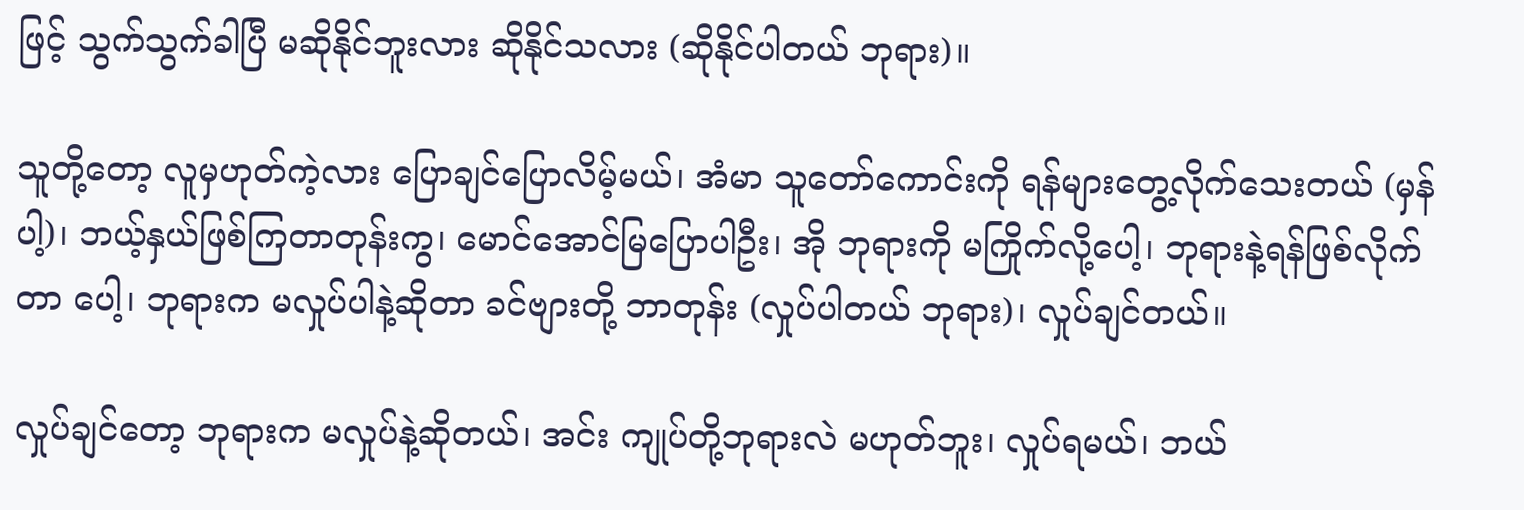ဖြင့် သွက်သွက်ခါပြီ မဆိုနိုင်ဘူးလား ဆိုနိုင်သလား (ဆိုနိုင်ပါတယ် ဘုရား)။

သူတို့တော့ လူမှဟုတ်ကဲ့လား ပြောချင်ပြောလိမ့်မယ်၊ အံမာ သူတော်ကောင်းကို ရန်များတွေ့လိုက်သေးတယ် (မှန်ပါ့)၊ ဘယ့်နှယ်ဖြစ်ကြတာတုန်းကွ၊ မောင်အောင်မြပြောပါဦး၊ အို ဘုရားကို မကြိုက်လို့ပေါ့၊ ဘုရားနဲ့ရန်ဖြစ်လိုက်တာ ပေါ့၊ ဘုရားက မလှုပ်ပါနဲ့ဆိုတာ ခင်ဗျားတို့ ဘာတုန်း (လှုပ်ပါတယ် ဘုရား)၊ လှုပ်ချင်တယ်။

လှုပ်ချင်တော့ ဘုရားက မလှုပ်နဲ့ဆိုတယ်၊ အင်း ကျုပ်တို့ဘုရားလဲ မဟုတ်ဘူး၊ လှုပ်ရမယ်၊ ဘယ်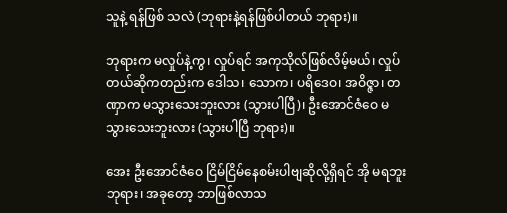သူနဲ့ ရန်ဖြစ် သလဲ (ဘုရားနဲ့ရန်ဖြစ်ပါတယ် ဘုရား)။

ဘုရားက မလှုပ်နဲ့ကွ၊ လှုပ်ရင် အကုသိုလ်ဖြစ်လိမ့်မယ်၊ လှုပ်တယ်ဆိုကတည်းက ဒေါသ၊ သောက၊ ပရိဒေဝ၊ အဝိဇ္ဇာ၊ တဏှာက မသွားသေးဘူးလား (သွားပါပြီ)၊ ဦးအောင်ဇံဝေ မသွားသေးဘူးလား (သွားပါပြီ ဘုရား)။

အေး ဦးအောင်ဇံဝေ ငြိမ်ငြိမ်နေစမ်းပါဗျဆိုလို့ရှိရင် အို မရဘူးဘုရား၊ အခုတော့ ဘာဖြစ်လာသ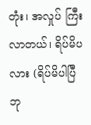တုံး၊ အလှုပ် ကြီးလာတယ်၊ ရိပ်မိပလား (ရိပ်မိပါပြီ ဘု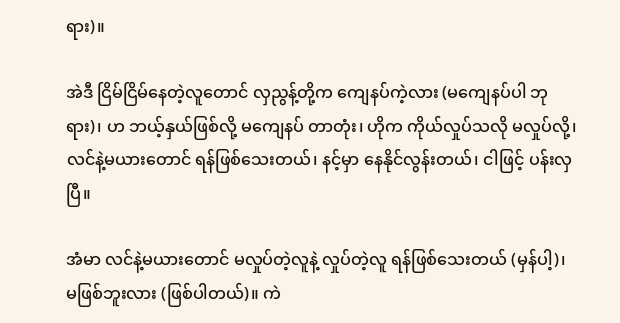ရား)။

အဲဒီ ငြိမ်ငြိမ်နေတဲ့လူတောင် လှညွန့်တို့က ကျေနပ်ကဲ့လား (မကျေနပ်ပါ ဘုရား)၊ ဟ ဘယ့်နှယ်ဖြစ်လို့ မကျေနပ် တာတုံး၊ ဟိုက ကိုယ်လှုပ်သလို မလှုပ်လို့၊ လင်နဲ့မယားတောင် ရန်ဖြစ်သေးတယ်၊ နင့်မှာ နေနိုင်လွန်းတယ်၊ ငါဖြင့် ပန်းလှပြီ။

အံမာ လင်နဲ့မယားတောင် မလှုပ်တဲ့လူနဲ့ လှုပ်တဲ့လူ ရန်ဖြစ်သေးတယ် (မှန်ပါ့)၊ မဖြစ်ဘူးလား (ဖြစ်ပါတယ်)။ ကဲ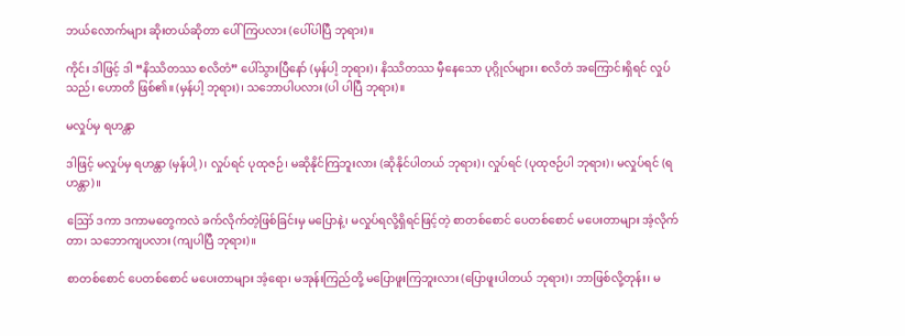ဘယ်လောက်များ ဆိုးတယ်ဆိုတာ ပေါ်ကြပလား (ပေါ်ပါပြီ ဘုရား)။

ကိုင်း ဒါဖြင့် ဒါ “နိဿိတဿ စလိတံ” ပေါ်သွားပြီနော် (မှန်ပါ့ ဘုရား)၊ နိဿိတဿ မှီနေသော ပုဂ္ဂိုလ်များ၊ စလိတံ အကြောင်းရှိရင် လှုပ်သည်၊ ဟောတိ ဖြစ်၏။ (မှန်ပါ့ ဘုရား)၊ သဘောပါပလား (ပါ ပါပြီ ဘုရား)။

မလှုပ်မှ ရဟန္တာ

ဒါဖြင့် မလှုပ်မှ ရဟန္တာ (မှန်ပါ့)၊ လှုပ်ရင် ပုထုဇဉ်၊ မဆိုနိုင်ကြဘူးလား (ဆိုနိုင်ပါတယ် ဘုရား)၊ လှုပ်ရင် (ပုထုဇဉ်ပါ ဘုရား)၊ မလှုပ်ရင် (ရဟန္တာ)။

ဪ ဒကာ ဒကာမတွေကလဲ ခက်လိုက်တဲ့ဖြစ်ခြင်းမှ မပြောနဲ့၊ မလှုပ်ရလို့ရှိရင်ဖြင့်တဲ့ စာတစ်စောင် ပေတစ်စောင် မပေးတာများ အံ့လိုက်တာ၊ သဘောကျပလား (ကျပါပြီ ဘုရား)။

စာတစ်စောင် ပေတစ်စောင် မပေးတာများ အံ့ရော၊ မအုန်းကြည်တို့ မပြောဖူးကြဘူးလား (ပြောဖူးပါတယ် ဘုရား)၊ ဘာဖြစ်လို့တုန်း၊ မ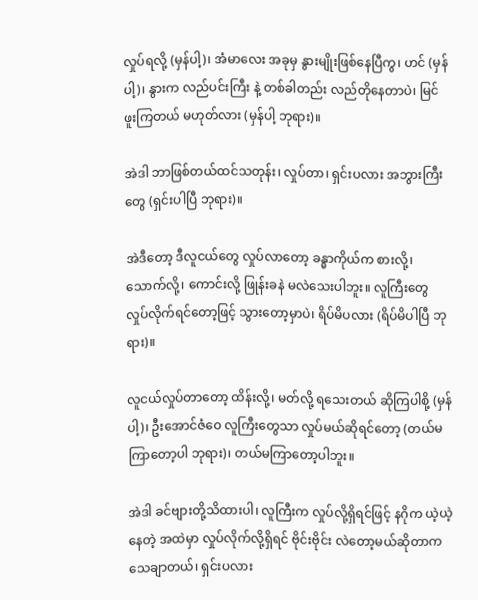လှုပ်ရလို့ (မှန်ပါ့)၊ အံမာလေး အခုမှ နွားမျိုးဖြစ်နေပြီကွ၊ ဟင် (မှန်ပါ့)၊ နွားက လည်ပင်းကြီး နဲ့ တစ်ခါတည်း လည်တိုနေတာပဲ၊ မြင်ဖူးကြတယ် မဟုတ်လား (မှန်ပါ့ ဘုရား)။

အဲဒါ ဘာဖြစ်တယ်ထင်သတုန်း၊ လှုပ်တာ၊ ရှင်းပလား အဘွားကြီးတွေ (ရှင်းပါပြီ ဘုရား)။

အဲဒီတော့ ဒီလူငယ်တွေ လှုပ်လာတော့ ခန္ဓာကိုယ်က စားလို့၊ သောက်လို့၊ ကောင်းလို့ ဖြုန်းခနဲ မလဲသေးပါဘူး။ လူကြီးတွေ လှုပ်လိုက်ရင်တော့ဖြင့် သွားတော့မှာပဲ၊ ရိပ်မိပလား (ရိပ်မိပါပြီ ဘုရား)။

လူငယ်လှုပ်တာတော့ ထိန်းလို့၊ မတ်လို့ ရသေးတယ် ဆိုကြပါစို့ (မှန်ပါ့)၊ ဦးအောင်ဇံဝေ လူကြီးတွေသာ လှုပ်မယ်ဆိုရင်တော့ (တယ်မကြာတော့ပါ ဘုရား)၊ တယ်မကြာတော့ပါဘူး။

အဲဒါ ခင်ဗျားတို့သိထားပါ၊ လူကြီးက လှုပ်လို့ရှိရင်ဖြင့် နဂိုက ယဲ့ယဲ့နေတဲ့ အထဲမှာ လှုပ်လိုက်လို့ရှိရင် ဗိုင်းဗိုင်း လဲတော့မယ်ဆိုတာက သေချာတယ်၊ ရှင်းပလား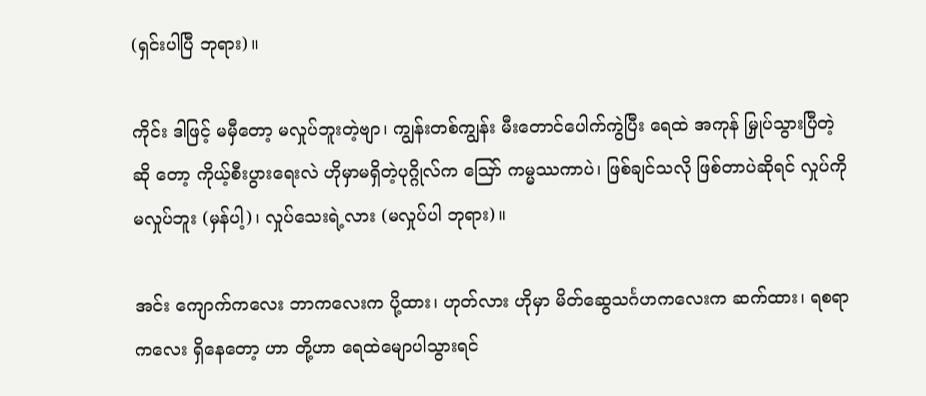(ရှင်းပါပြီ ဘုရား)။

ကိုင်း ဒါဖြင့် မမှီတော့ မလှုပ်ဘူးတဲ့ဗျာ၊ ကျွန်းတစ်ကျွန်း မီးတောင်ပေါက်ကွဲပြီး ရေထဲ အကုန် မြှုပ်သွားပြီတဲ့ဆို တော့ ကိုယ့်စီးပွားရေးလဲ ဟိုမှာမရှိတဲ့ပုဂ္ဂိုလ်က ဪ ကမ္မဿကာပဲ၊ ဖြစ်ချင်သလို ဖြစ်တာပဲဆိုရင် လှုပ်ကို မလှုပ်ဘူး (မှန်ပါ့)၊ လှုပ်သေးရဲ့လား (မလှုပ်ပါ ဘုရား)။

အင်း ကျောက်ကလေး ဘာကလေးက ပို့ထား၊ ဟုတ်လား ဟိုမှာ မိတ်ဆွေသင်္ဂဟကလေးက ဆက်ထား၊ ရစရာကလေး ရှိနေတော့ ဟာ တို့ဟာ ရေထဲမျောပါသွားရင်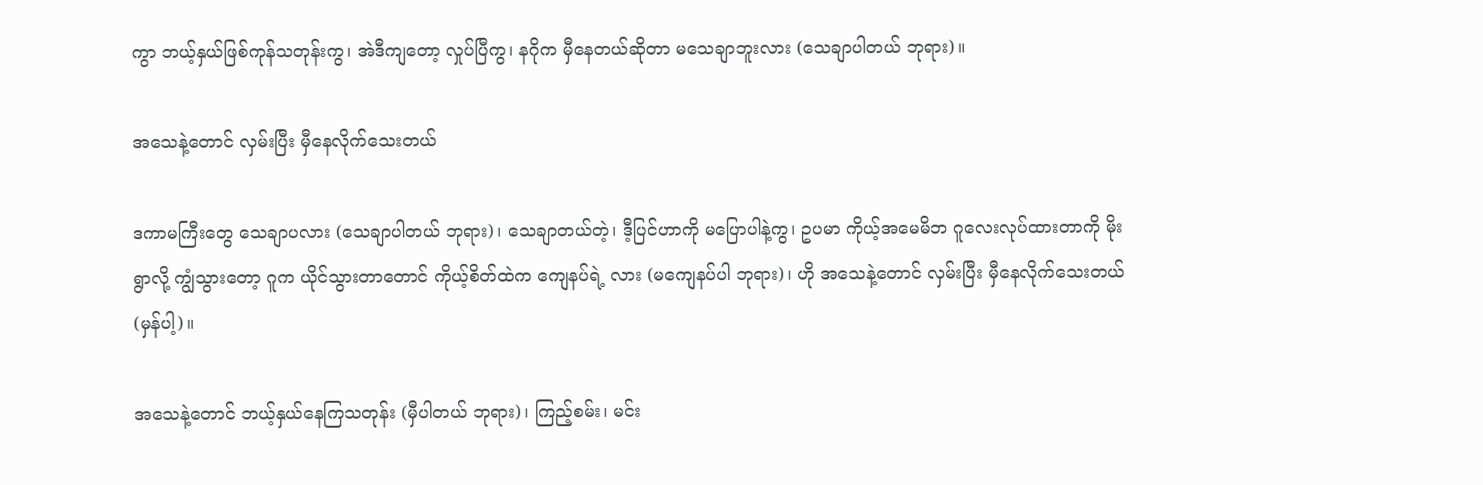ကွာ ဘယ့်နှယ်ဖြစ်ကုန်သတုန်းကွ၊ အဲဒီကျတော့ လှုပ်ပြီကွ၊ နဂိုက မှီနေတယ်ဆိုတာ မသေချာဘူးလား (သေချာပါတယ် ဘုရား)။

အသေနဲ့တောင် လှမ်းပြီး မှီနေလိုက်သေးတယ်

ဒကာမကြီးတွေ သေချာပလား (သေချာပါတယ် ဘုရား)၊ သေချာတယ်တဲ့၊ ဒီ့ပြင်ဟာကို မပြောပါနဲ့ကွ၊ ဥပမာ ကိုယ့်အမေမိဘ ဂူလေးလုပ်ထားတာကို မိုးရွာလို့ ကျွံသွားတော့ ဂူက ယိုင်သွားတာတောင် ကိုယ့်စိတ်ထဲက ကျေနပ်ရဲ့ လား (မကျေနပ်ပါ ဘုရား)၊ ဟို အသေနဲ့တောင် လှမ်းပြီး မှီနေလိုက်သေးတယ် (မှန်ပါ့)။

အသေနဲ့တောင် ဘယ့်နှယ်နေကြသတုန်း (မှီပါတယ် ဘုရား)၊ ကြည့်စမ်း၊ မင်း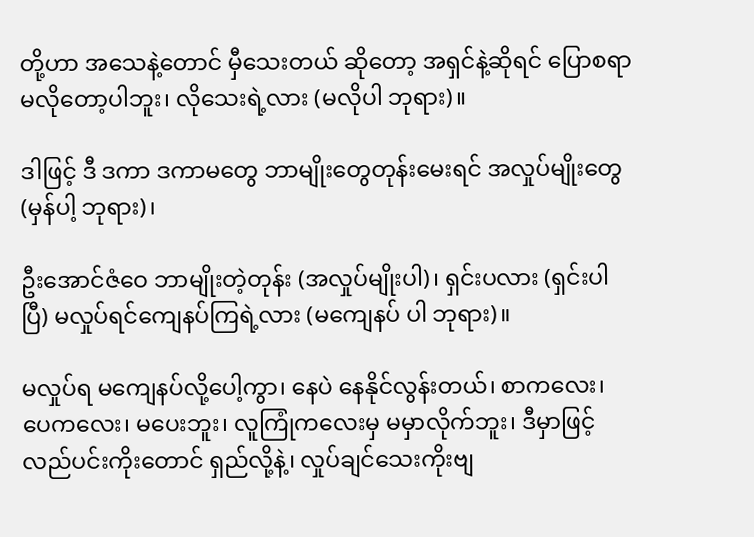တို့ဟာ အသေနဲ့တောင် မှီသေးတယ် ဆိုတော့ အရှင်နဲ့ဆိုရင် ပြောစရာ မလိုတော့ပါဘူး၊ လိုသေးရဲ့လား (မလိုပါ ဘုရား)။

ဒါဖြင့် ဒီ ဒကာ ဒကာမတွေ ဘာမျိုးတွေတုန်းမေးရင် အလှုပ်မျိုးတွေ (မှန်ပါ့ ဘုရား)၊

ဦးအောင်ဇံဝေ ဘာမျိုးတဲ့တုန်း (အလှုပ်မျိုးပါ)၊ ရှင်းပလား (ရှင်းပါပြီ) မလှုပ်ရင်ကျေနပ်ကြရဲ့လား (မကျေနပ် ပါ ဘုရား)။

မလှုပ်ရ မကျေနပ်လို့ပေါ့ကွာ၊ နေပဲ နေနိုင်လွန်းတယ်၊ စာကလေး၊ ပေကလေး၊ မပေးဘူး၊ လူကြုံကလေးမှ မမှာလိုက်ဘူး၊ ဒီမှာဖြင့် လည်ပင်းကိုးတောင် ရှည်လို့နဲ့၊ လှုပ်ချင်သေးကိုးဗျ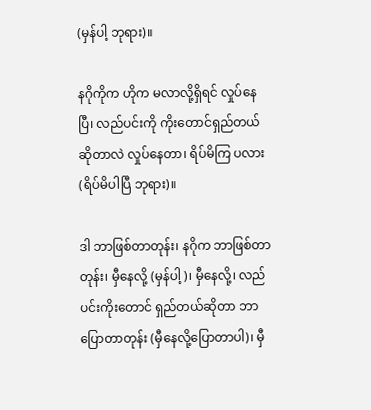(မှန်ပါ့ ဘုရား)။

နဂိုကိုက ဟိုက မလာလို့ရှိရင် လှုပ်နေပြီ၊ လည်ပင်းကို ကိုးတောင်ရှည်တယ်ဆိုတာလဲ လှုပ်နေတာ၊ ရိပ်မိကြ ပလား (ရိပ်မိပါပြီ ဘုရား)။

ဒါ ဘာဖြစ်တာတုန်း၊ နဂိုက ဘာဖြစ်တာတုန်း၊ မှီနေလို့ (မှန်ပါ့)၊ မှီနေလို့၊ လည်ပင်းကိုးတောင် ရှည်တယ်ဆိုတာ ဘာပြောတာတုန်း (မှီနေလို့ပြောတာပါ)၊ မှီ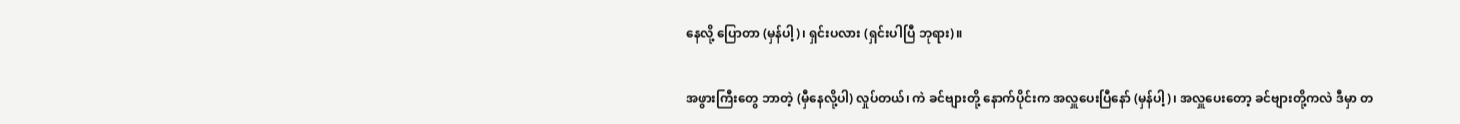နေလို့ ပြောတာ (မှန်ပါ့)၊ ရှင်းပလား (ရှင်းပါပြီ ဘုရား)။

အဖွားကြီးတွေ ဘာတဲ့ (မှီနေလို့ပါ) လှုပ်တယ်၊ ကဲ ခင်ဗျားတို့ နောက်ပိုင်းက အလှူပေးပြီနော် (မှန်ပါ့)၊ အလှူပေးတော့ ခင်ဗျားတို့ကလဲ ဒီမှာ တ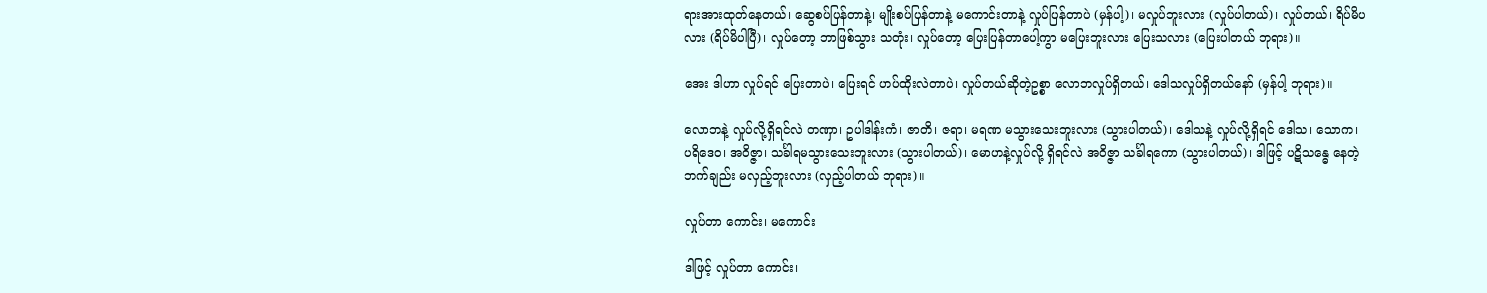ရားအားထုတ်နေတယ်၊ ဆွေစပ်ပြန်တာနဲ့၊ မျိုးစပ်ပြန်တာနဲ့ မကောင်းတာနဲ့ လှုပ်ပြန်တာပဲ (မှန်ပါ့)၊ မလှုပ်ဘူးလား (လှုပ်ပါတယ်)၊ လှုပ်တယ်၊ ရိပ်မိပလား (ရိပ်မိပါပြီ)၊ လှုပ်တော့ ဘာဖြစ်သွား သတုံး၊ လှုပ်တော့ ပြေးပြန်တာပေါ့ကွာ မပြေးဘူးလား ပြေးသလား (ပြေးပါတယ် ဘုရား)။

အေး ဒါဟာ လှုပ်ရင် ပြေးတာပဲ၊ ပြေးရင် ဟပ်ထိုးလဲတာပဲ၊ လှုပ်တယ်ဆိုတဲ့ဥစ္စာ လောဘလှုပ်ရှိတယ်၊ ဒေါသလှုပ်ရှိတယ်နော် (မှန်ပါ့ ဘုရား)။

လောဘနဲ့ လှုပ်လို့ရှိရင်လဲ တဏှာ၊ ဥပါဒါန်းကံ၊ ဇာတိ၊ ဇရာ၊ မရဏ မသွားသေးဘူးလား (သွားပါတယ်)၊ ဒေါသနဲ့ လှုပ်လို့ရှိရင် ဒေါသ၊ သောက၊ ပရိဒေဝ၊ အဝိဇ္ဇာ၊ သင်္ခါရမသွားသေးဘူးလား (သွားပါတယ်)၊ မောဟနဲ့လှုပ်လို့ ရှိရင်လဲ အဝိဇ္ဇာ သင်္ခါရကော (သွားပါတယ်)၊ ဒါဖြင့် ပဋိသန္ဓေ နေတဲ့ဘက်ချည်း မလှည့်ဘူးလား (လှည့်ပါတယ် ဘုရား)။

လှုပ်တာ ကောင်း၊ မကောင်း

ဒါဖြင့် လှုပ်တာ ကောင်း၊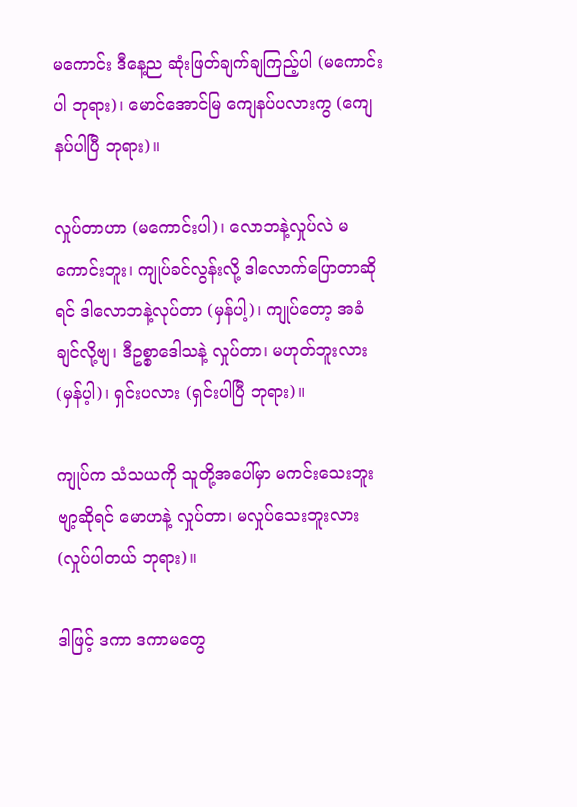မကောင်း ဒီနေ့ည ဆုံးဖြတ်ချက်ချကြည့်ပါ (မကောင်းပါ ဘုရား)၊ မောင်အောင်မြ ကျေနပ်ပလားကွ (ကျေနပ်ပါပြီ ဘုရား)။

လှုပ်တာဟာ (မကောင်းပါ)၊ လောဘနဲ့လှုပ်လဲ မကောင်းဘူး၊ ကျုပ်ခင်လွန်းလို့ ဒါလောက်ပြောတာဆိုရင် ဒါလောဘနဲ့လုပ်တာ (မှန်ပါ့)၊ ကျုပ်တော့ အခံချင်လို့ဗျ၊ ဒီဥစ္စာဒေါသနဲ့ လှုပ်တာ၊ မဟုတ်ဘူးလား (မှန်ပ့ါ)၊ ရှင်းပလား (ရှင်းပါပြီ ဘုရား)။

ကျုပ်က သံသယကို သူတို့အပေါ်မှာ မကင်းသေးဘူးဗျာ့ဆိုရင် မောဟနဲ့ လှုပ်တာ၊ မလှုပ်သေးဘူးလား (လှုပ်ပါတယ် ဘုရား)။

ဒါဖြင့် ဒကာ ဒကာမတွေ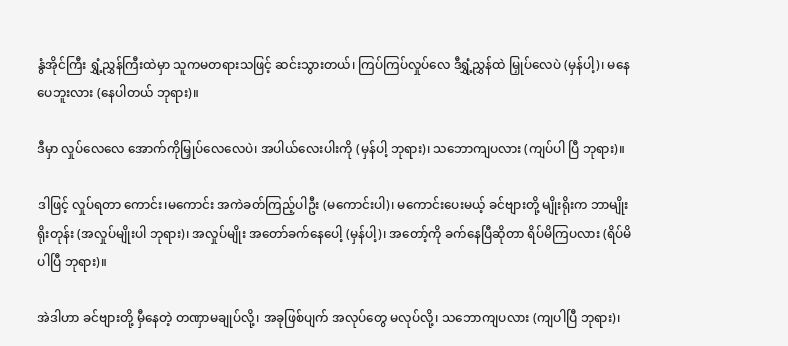နွံအိုင်ကြီး ရွှံ့ညွှန်ကြီးထဲမှာ သူကမတရားသဖြင့် ဆင်းသွားတယ်၊ ကြပ်ကြပ်လှုပ်လေ ဒီရွှံ့ညွှန်ထဲ မြှုပ်လေပဲ (မှန်ပါ့)၊ မနေပေဘူးလား (နေပါတယ် ဘုရား)။

ဒီမှာ လှုပ်လေလေ အောက်ကိုမြှုပ်လေလေပဲ၊ အပါယ်လေးပါးကို (မှန်ပါ့ ဘုရား)၊ သဘောကျပလား (ကျပ်ပါ ပြီ ဘုရား)။

ဒါဖြင့် လှုပ်ရတာ ကောင်း၊မကောင်း အကဲခတ်ကြည့်ပါဦး (မကောင်းပါ)၊ မကောင်းပေးမယ့် ခင်ဗျားတို့ မျိုးရိုးက ဘာမျိုးရိုးတုန်း (အလှုပ်မျိုးပါ ဘုရား)၊ အလှုပ်မျိုး အတော်ခက်နေပေါ့ (မှန်ပါ့)၊ အတော့်ကို ခက်နေပြီဆိုတာ ရိပ်မိကြပလား (ရိပ်မိပါပြီ ဘုရား)။

အဲဒါဟာ ခင်ဗျားတို့ မှီနေတဲ့ တဏှာမချုပ်လို့၊ အခုဖြစ်ပျက် အလုပ်တွေ မလုပ်လို့၊ သဘောကျပလား (ကျပါပြီ ဘုရား)၊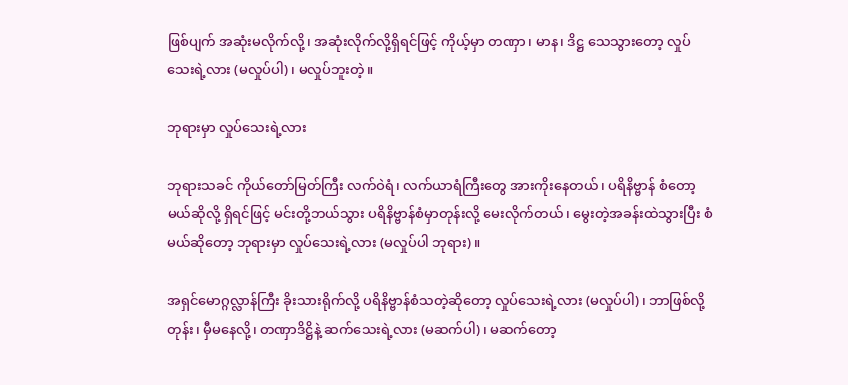ဖြစ်ပျက် အဆုံးမလိုက်လို့၊ အဆုံးလိုက်လို့ရှိရင်ဖြင့် ကိုယ့်မှာ တဏှာ၊ မာန၊ ဒိဋ္ဌ သေသွားတော့ လှုပ် သေးရဲ့လား (မလှုပ်ပါ)၊ မလှုပ်ဘူးတဲ့။

ဘုရားမှာ လှုပ်သေးရဲ့လား

ဘုရားသခင် ကိုယ်တော်မြတ်ကြီး လက်ဝဲရံ၊ လက်ယာရံကြီးတွေ အားကိုးနေတယ်၊ ပရိနိဗ္ဗာန် စံတော့မယ်ဆိုလို့ ရှိရင်ဖြင့် မင်းတို့ဘယ်သွား ပရိနိဗ္ဗာန်စံမှာတုန်းလို့ မေးလိုက်တယ်၊ မွေးတဲ့အခန်းထဲသွားပြီး စံမယ်ဆိုတော့ ဘုရားမှာ လှုပ်သေးရဲ့လား (မလှုပ်ပါ ဘုရား)။

အရှင်မောဂ္ဂလ္လာန်ကြီး ခိုးသားရိုက်လို့ ပရိနိဗ္ဗာန်စံသတဲ့ဆိုတော့ လှုပ်သေးရဲ့လား (မလှုပ်ပါ)၊ ဘာဖြစ်လို့တုန်း၊ မှီမနေလို့၊ တဏှာဒိဋ္ဌိနဲ့ ဆက်သေးရဲ့လား (မဆက်ပါ)၊ မဆက်တော့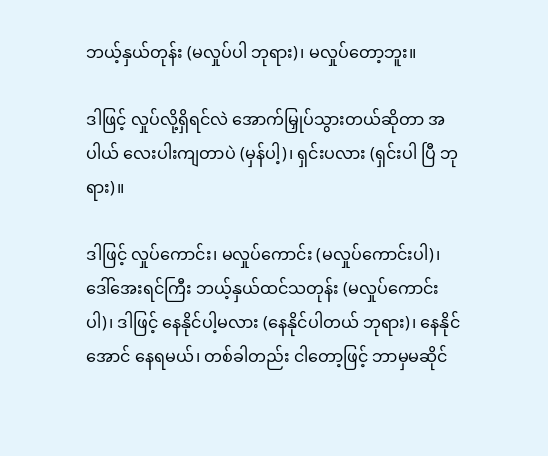ဘယ့်နှယ်တုန်း (မလှုပ်ပါ ဘုရား)၊ မလှုပ်တော့ဘူး။

ဒါဖြင့် လှုပ်လို့ရှိရင်လဲ အောက်မြှုပ်သွားတယ်ဆိုတာ အပါယ် လေးပါးကျတာပဲ (မှန်ပါ့)၊ ရှင်းပလား (ရှင်းပါ ပြီ ဘုရား)။

ဒါဖြင့် လှုပ်ကောင်း၊ မလှုပ်ကောင်း (မလှုပ်ကောင်းပါ)၊ ဒေါ်အေးရင်ကြီး ဘယ့်နှယ်ထင်သတုန်း (မလှုပ်ကောင်းပါ)၊ ဒါဖြင့် နေနိုင်ပါ့မလား (နေနိုင်ပါတယ် ဘုရား)၊ နေနိုင်အောင် နေရမယ်၊ တစ်ခါတည်း ငါတော့ဖြင့် ဘာမှမဆိုင်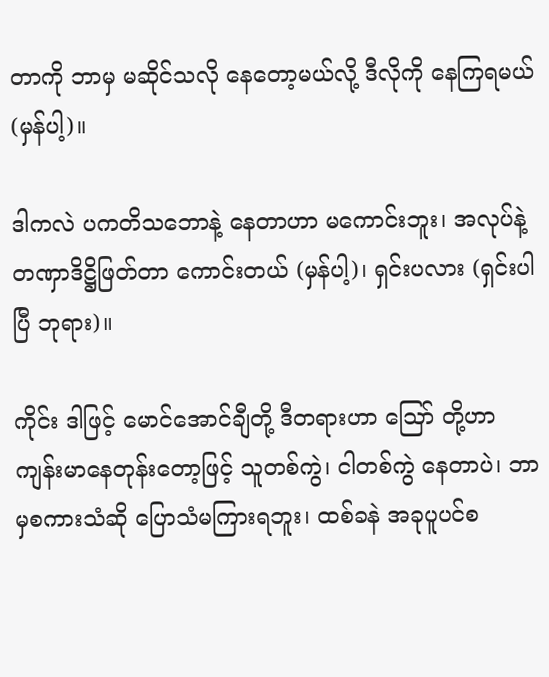တာကို ဘာမှ မဆိုင်သလို နေတော့မယ်လို့ ဒီလိုကို နေကြရမယ် (မှန်ပါ့)။

ဒါကလဲ ပကတိသဘောနဲ့ နေတာဟာ မကောင်းဘူး၊ အလုပ်နဲ့ တဏှာဒိဋ္ဌိဖြတ်တာ ကောင်းတယ် (မှန်ပါ့)၊ ရှင်းပလား (ရှင်းပါပြီ ဘုရား)။

ကိုင်း ဒါဖြင့် မောင်အောင်ချီတို့ ဒီတရားဟာ ဪ တို့ဟာ ကျန်းမာနေတုန်းတော့ဖြင့် သူတစ်ကွဲ၊ ငါတစ်ကွဲ နေတာပဲ၊ ဘာမှစကားသံဆို ပြောသံမကြားရဘူး၊ ထစ်ခနဲ အခုပူပင်စ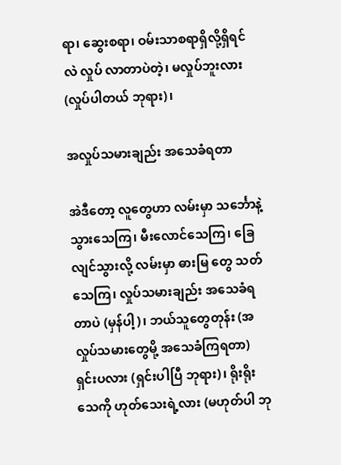ရာ၊ ဆွေးစရာ၊ ဝမ်းသာစရာရှိလို့ရှိရင်လဲ လှုပ် လာတာပဲတဲ့၊ မလှုပ်ဘူးလား (လှုပ်ပါတယ် ဘုရား)၊

အလှုပ်သမားချည်း အသေခံရတာ

အဲဒီတော့ လူတွေဟာ လမ်းမှာ သင်္ဘောနဲ့ သွားသေကြ၊ မီးလောင်သေကြ၊ ခြေလျင်သွားလို့ လမ်းမှာ ဓားမြ တွေ သတ်သေကြ၊ လှုပ်သမားချည်း အသေခံရတာပဲ (မှန်ပါ့)၊ ဘယ်သူတွေတုန်း (အလှုပ်သမားတွေမို့ အသေခံကြရတာ) ရှင်းပလား (ရှင်းပါပြီ ဘုရား)၊ ရိုးရိုးသေကို ဟုတ်သေးရဲ့လား (မဟုတ်ပါ ဘု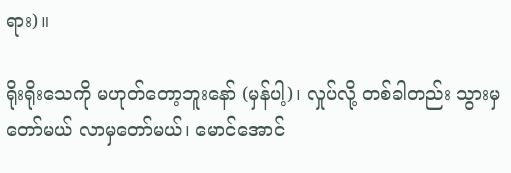ရား)။

ရိုးရိုးသေကို မဟုတ်တော့ဘူးနော် (မှန်ပါ့)၊ လှုပ်လို့ တစ်ခါတည်း သွားမှတော်မယ် လာမှတော်မယ်၊ မောင်အောင်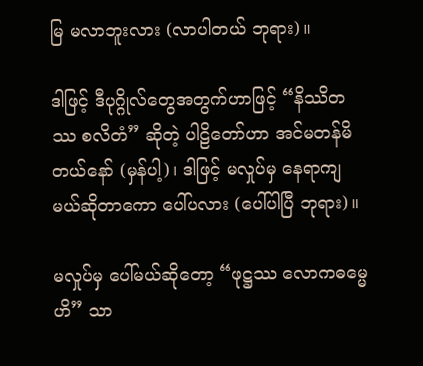မြ မလာဘူးလား (လာပါတယ် ဘုရား)။

ဒါဖြင့် ဒီပုဂ္ဂိုလ်တွေအတွက်ဟာဖြင့် “နိဿိတဿ စလိတံ” ဆိုတဲ့ ပါဠိတော်ဟာ အင်မတန်မိတယ်နော် (မှန်ပါ့)၊ ဒါဖြင့် မလှုပ်မှ နေရာကျမယ်ဆိုတာကော ပေါ်ပလား (ပေါ်ပါပြီ ဘုရား)။

မလှုပ်မှ ပေါ်မယ်ဆိုတော့ “ဖုဋ္ဌဿ လောကဓမ္မေဟိ” သာ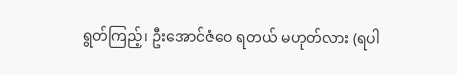ရွတ်ကြည့်၊ ဦးအောင်ဇံဝေ ရတယ် မဟုတ်လား (ရပါ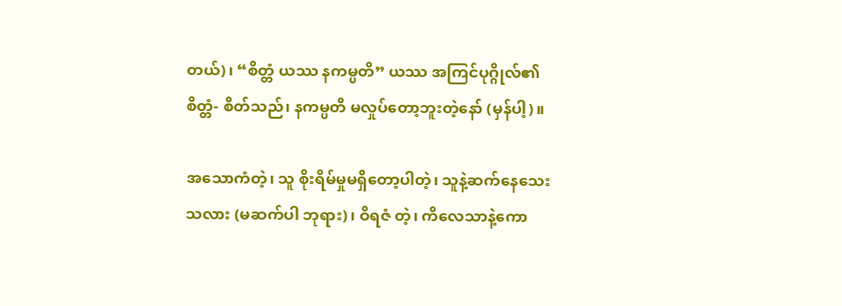တယ်)၊ “စိတ္တံ ယဿ နကမ္ပတိ” ယဿ အကြင်ပုဂ္ဂိုလ်၏ စိတ္တံ- စိတ်သည်၊ နကမ္ပတိ မလှုပ်တော့ဘူးတဲ့နော် (မှန်ပါ့)။

အသောကံတဲ့၊ သူ စိုးရိမ်မှုမရှိတော့ပါတဲ့၊ သူနဲ့ဆက်နေသေးသလား (မဆက်ပါ ဘုရား)၊ ဝိရဇံ တဲ့၊ ကိလေသာနဲ့ကော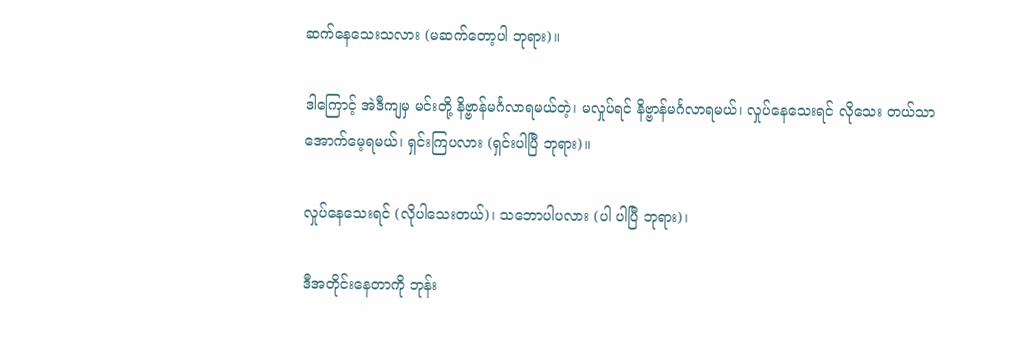ဆက်နေသေးသလား (မဆက်တော့ပါ ဘုရား)။

ဒါကြောင့် အဲဒီကျမှ မင်းတို့ နိဗ္ဗာန်မင်္ဂလာရမယ်တဲ့၊ မလှုပ်ရင် နိဗ္ဗာန်မင်္ဂလာရမယ်၊ လှုပ်နေသေးရင် လိုသေး တယ်သာ အောက်မေ့ရမယ်၊ ရှင်းကြပလား (ရှင်းပါပြီ ဘုရား)။

လှုပ်နေသေးရင် (လိုပါသေးတယ်)၊ သဘောပါပလား (ပါ ပါပြီ ဘုရား)၊

ဒီအတိုင်းနေတာကို ဘုန်း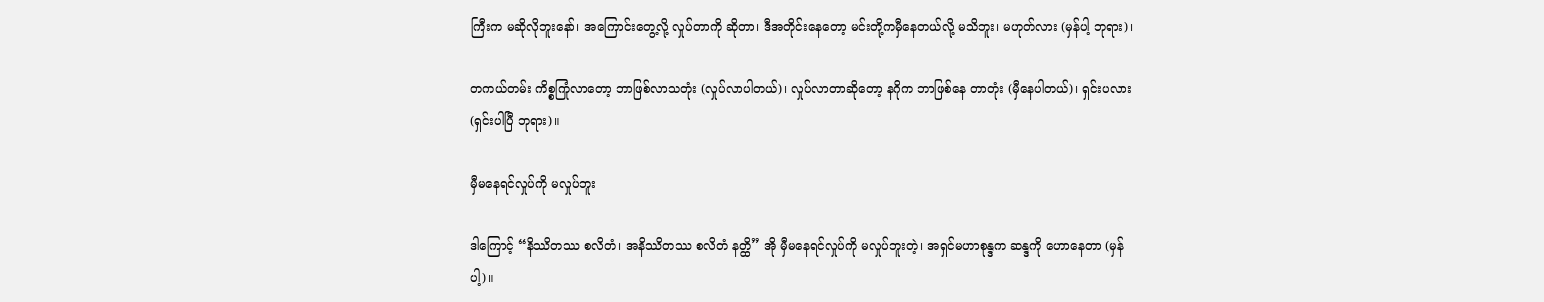ကြီးက မဆိုလိုဘူးနော်၊ အကြောင်းတွေ့လို့ လှုပ်တာကို ဆိုတာ၊ ဒီအတိုင်းနေတော့ မင်းတို့ကမှီနေတယ်လို့ မသိဘူး၊ မဟုတ်လား (မှန်ပါ့ ဘုရား)၊

တကယ်တမ်း ကိစ္စကြုံလာတော့ ဘာဖြစ်လာသတုံး (လှုပ်လာပါတယ်)၊ လှုပ်လာတာဆိုတော့ နဂိုက ဘာဖြစ်နေ တာတုံး (မှီနေပါတယ်)၊ ရှင်းပလား (ရှင်းပါပြီ ဘုရား)။

မှီမနေရင်လှုပ်ကို မလှုပ်ဘူး

ဒါကြောင့် “နိဿိတဿ စလိတံ၊ အနိဿိတဿ စလိတံ နတ္ထိ” အို မှီမနေရင်လှုပ်ကို မလှုပ်ဘူးတဲ့၊ အရှင်မဟာစုန္ဒက ဆန္ဒကို ဟောနေတာ (မှန်ပါ့)။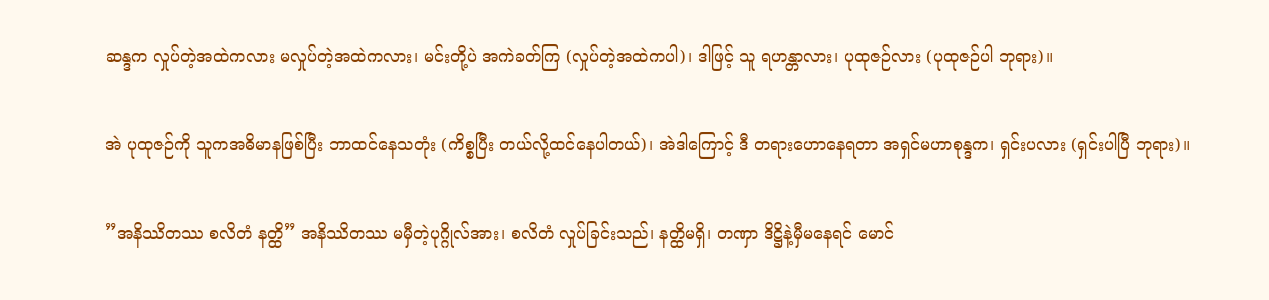ဆန္ဒက လှုပ်တဲ့အထဲကလား မလှုပ်တဲ့အထဲကလား၊ မင်းတို့ပဲ အကဲခတ်ကြ (လှုပ်တဲ့အထဲကပါ)၊ ဒါဖြင့် သူ ရဟန္တာလား၊ ပုထုဇဉ်လား (ပုထုဇဉ်ပါ ဘုရား)။

အဲ ပုထုဇဉ်ကို သူကအဓိမာနဖြစ်ပြီး ဘာထင်နေသတုံး (ကိစ္စပြီး တယ်လို့ထင်နေပါတယ်)၊ အဲဒါကြောင့် ဒီ တရားဟောနေရတာ အရှင်မဟာစုန္ဒက၊ ရှင်းပလား (ရှင်းပါပြီ ဘုရား)။

”အနိဿိတဿ စလိတံ နတ္ထိ” အနိဿိတဿ မမှီတဲ့ပုဂ္ဂိုလ်အား၊ စလိတံ လှုပ်ခြင်းသည်၊ နတ္ထိမရှိ၊ တဏှာ ဒိဋ္ဌိနဲ့မှီမနေရင် မောင်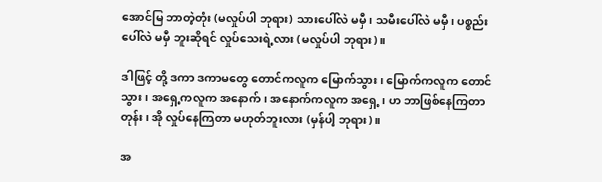အောင်မြ ဘာတဲ့တုံး (မလှုပ်ပါ ဘုရား) သားပေါ်လဲ မမှီ၊ သမီးပေါ်လဲ မမှီ၊ ပစ္စည်းပေါ်လဲ မမှီ ဘူးဆိုရင် လှုပ်သေးရဲ့လား (မလှုပ်ပါ ဘုရား)။

ဒါဖြင့် တို့ ဒကာ ဒကာမတွေ တောင်ကလူက မြောက်သွား၊ မြောက်ကလူက တောင်သွား၊ အရှေ့ကလူက အနောက်၊ အနောက်ကလူက အရှေ့၊ ဟ ဘာဖြစ်နေကြတာတုန်း၊ အို လှုပ်နေကြတာ မဟုတ်ဘူးလား (မှန်ပါ့ ဘုရား)။

အ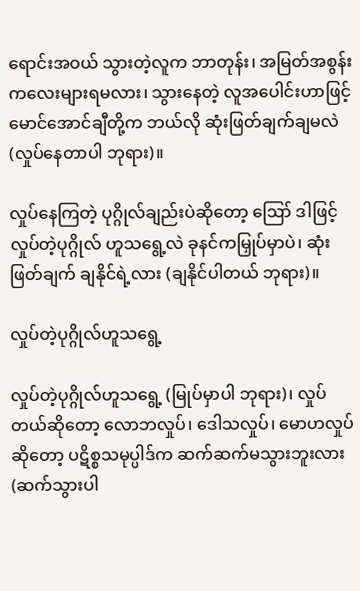ရောင်းအဝယ် သွားတဲ့လူက ဘာတုန်း၊ အမြတ်အစွန်းကလေးများရမလား၊ သွားနေတဲ့ လူအပေါင်းဟာဖြင့် မောင်အောင်ချီတို့က ဘယ်လို ဆုံးဖြတ်ချက်ချမလဲ (လှုပ်နေတာပါ ဘုရား)။

လှုပ်နေကြတဲ့ ပုဂ္ဂိုလ်ချည်းပဲဆိုတော့ ဪ ဒါဖြင့် လှုပ်တဲ့ပုဂ္ဂိုလ် ဟူသရွေ့လဲ ခုနင်ကမြှုပ်မှာပဲ၊ ဆုံးဖြတ်ချက် ချနိုင်ရဲ့လား (ချနိုင်ပါတယ် ဘုရား)။

လှုပ်တဲ့ပုဂ္ဂိုလ်ဟူသရွေ့

လှုပ်တဲ့ပုဂ္ဂိုလ်ဟူသရွေ့ (မြုပ်မှာပါ ဘုရား)၊ လှုပ်တယ်ဆိုတော့ လောဘလှုပ်၊ ဒေါသလှုပ်၊ မောဟလှုပ်ဆိုတော့ ပဋိစ္စသမုပ္ပါဒ်က ဆက်ဆက်မသွားဘူးလား (ဆက်သွားပါ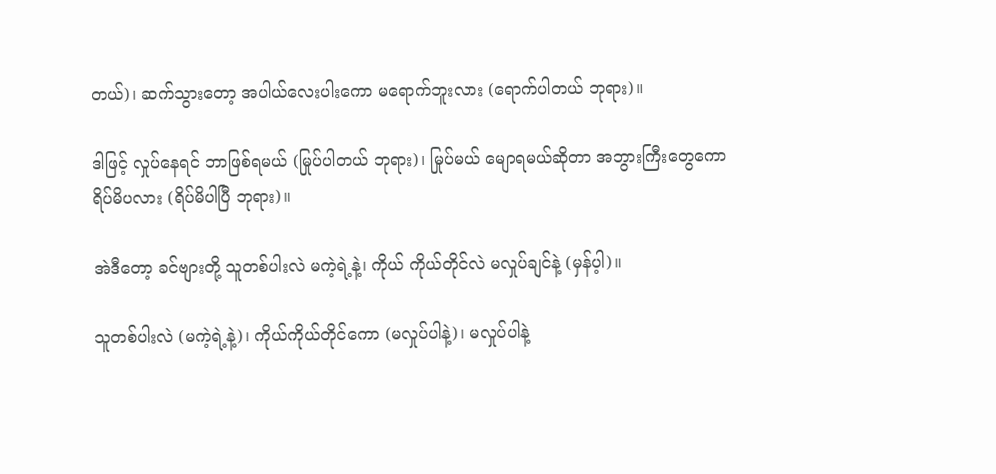တယ်)၊ ဆက်သွားတော့ အပါယ်လေးပါးကော မရောက်ဘူးလား (ရောက်ပါတယ် ဘုရား)။

ဒါဖြင့် လှုပ်နေရင် ဘာဖြစ်ရမယ် (မြုပ်ပါတယ် ဘုရား)၊ မြုပ်မယ် မျောရမယ်ဆိုတာ အဘွားကြီးတွေကော ရိပ်မိပလား (ရိပ်မိပါပြီ ဘုရား)။

အဲဒီတော့ ခင်ဗျားတို့ သူတစ်ပါးလဲ မကဲ့ရဲ့နဲ့၊ ကိုယ် ကိုယ်တိုင်လဲ မလှုပ်ချင်နဲ့ (မှန်ပ့ါ)။

သူတစ်ပါးလဲ (မကဲ့ရဲ့နဲ့)၊ ကိုယ်ကိုယ်တိုင်ကော (မလှုပ်ပါနဲ့)၊ မလှုပ်ပါနဲ့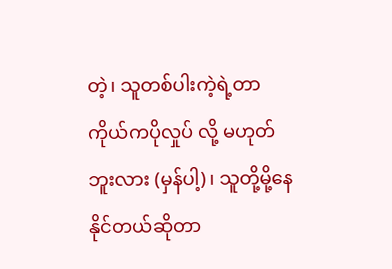တဲ့၊ သူတစ်ပါးကဲ့ရဲ့တာ ကိုယ်ကပိုလှုပ် လို့ မဟုတ်ဘူးလား (မှန်ပါ့)၊ သူတို့မို့နေနိုင်တယ်ဆိုတာ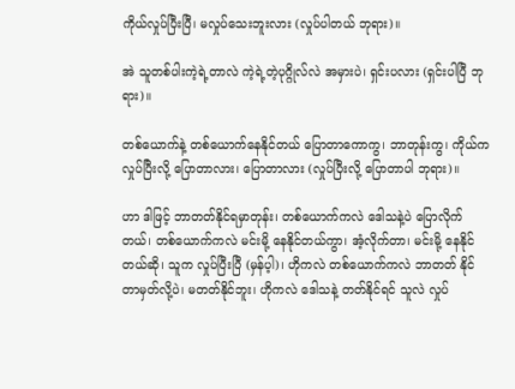ကိုယ်လှုပ်ပြီးပြီ၊ မလှုပ်သေးဘူးလား (လှုပ်ပါတယ် ဘုရား)။

အဲ သူတစ်ပါးကဲ့ရဲ့တာလဲ ကဲ့ရဲ့တဲ့ပုဂ္ဂိုလ်လဲ အမှားပဲ၊ ရှင်းပလား (ရှင်းပါပြီ ဘုရား)။

တစ်ယောက်နဲ့ တစ်ယောက်နေနိုင်တယ် ပြောတာကောကွ၊ ဘာတုန်းကွ၊ ကိုယ်ကလှုပ်ပြီးလို့ ပြောတာလား၊ ပြောတာလား (လှုပ်ပြီးလို့ ပြောတာပါ ဘုရား)။

ဟာ ဒါဖြင့် ဘာတတ်နိုင်ရမှာတုန်း၊ တစ်ယောက်ကလဲ ဒေါသနဲ့ပဲ ပြောလိုက်တယ်၊ တစ်ယောက်ကလဲ မင်းမို့ နေနိုင်တယ်ကွာ၊ အံ့လိုက်တာ၊ မင်းမို့ နေနိုင်တယ်ဆို၊ သူက လှုပ်ပြီးပြီ (မှန်ပ့ါ)၊ ဟိုကလဲ တစ်ယောက်ကလဲ ဘာတတ် နိုင်တာမှတ်လို့ပဲ၊ မတတ်နိုင်ဘူး၊ ဟိုကလဲ ဒေါသနဲ့ တတ်နိုင်ရင် သူလဲ လှုပ်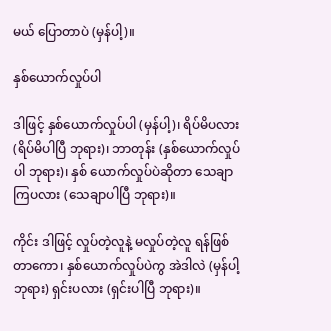မယ် ပြောတာပဲ (မှန်ပါ့)။

နှစ်ယောက်လှုပ်ပါ

ဒါဖြင့် နှစ်ယောက်လှုပ်ပါ (မှန်ပါ့)၊ ရိပ်မိပလား (ရိပ်မိပါပြီ ဘုရား)၊ ဘာတုန်း (နှစ်ယောက်လှုပ်ပါ ဘုရား)၊ နှစ် ယောက်လှုပ်ပဲဆိုတာ သေချာကြပလား (သေချာပါပြီ ဘုရား)။

ကိုင်း ဒါဖြင့် လှုပ်တဲ့လူနဲ့ မလှုပ်တဲ့လူ ရန်ဖြစ်တာကော၊ နှစ်ယောက်လှုပ်ပဲကွ အဲဒါလဲ (မှန်ပါ့ ဘုရား) ရှင်းပလား (ရှင်းပါပြီ ဘုရား)။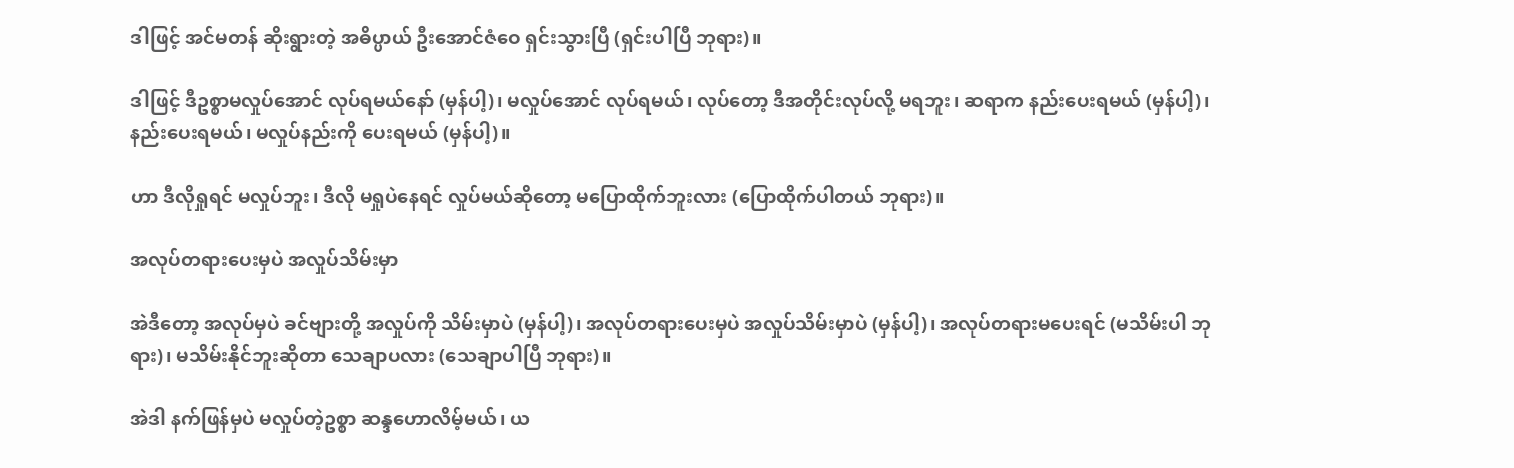ဒါဖြင့် အင်မတန် ဆိုးရွားတဲ့ အဓိပ္ပာယ် ဦးအောင်ဇံဝေ ရှင်းသွားပြီ (ရှင်းပါပြီ ဘုရား)။

ဒါဖြင့် ဒီဥစ္စာမလှုပ်အောင် လုပ်ရမယ်နော် (မှန်ပါ့)၊ မလှုပ်အောင် လုပ်ရမယ်၊ လုပ်တော့ ဒီအတိုင်းလုပ်လို့ မရဘူး၊ ဆရာက နည်းပေးရမယ် (မှန်ပါ့)၊ နည်းပေးရမယ်၊ မလှုပ်နည်းကို ပေးရမယ် (မှန်ပါ့)။

ဟာ ဒီလိုရှုရင် မလှုပ်ဘူး၊ ဒီလို မရှုပဲနေရင် လှုပ်မယ်ဆိုတော့ မပြောထိုက်ဘူးလား (ပြောထိုက်ပါတယ် ဘုရား)။

အလုပ်တရားပေးမှပဲ အလှုပ်သိမ်းမှာ

အဲဒီတော့ အလုပ်မှပဲ ခင်ဗျားတို့ အလှုပ်ကို သိမ်းမှာပဲ (မှန်ပါ့)၊ အလုပ်တရားပေးမှပဲ အလှုပ်သိမ်းမှာပဲ (မှန်ပါ့)၊ အလုပ်တရားမပေးရင် (မသိမ်းပါ ဘုရား)၊ မသိမ်းနိုင်ဘူးဆိုတာ သေချာပလား (သေချာပါပြီ ဘုရား)။

အဲဒါ နက်ဖြန်မှပဲ မလှုပ်တဲ့ဥစ္စာ ဆန္ဒဟောလိမ့်မယ်၊ ယ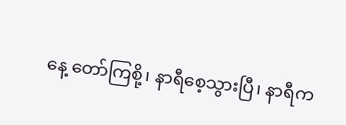နေ့ တော်ကြစို့၊ နာရီစေ့သွားပြီ၊ နာရီက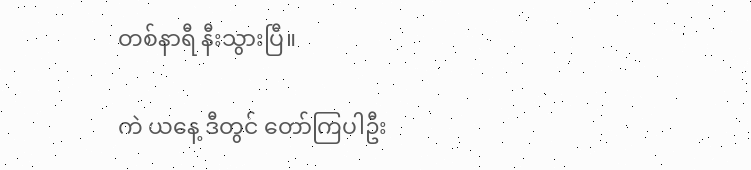တစ်နာရီ နီးသွားပြီ။

ကဲ ယနေ့ ဒီတွင် တော်ကြပါဦး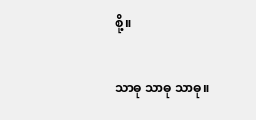စို့။

သာဓု သာဓု သာဓု။